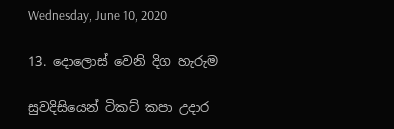Wednesday, June 10, 2020

13. දොලොස් වෙනි දිග හැරුම

සුවදිසියෙන් ටිකට් කපා උදාර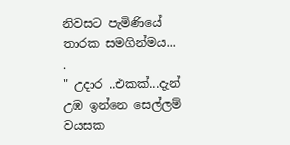නිවසට පැමිණියේ තාරක සමගින්මය...
.
" උදාර ..එකක්...දැන් උඹ ඉන්නෙ සෙල්ලම් වයසක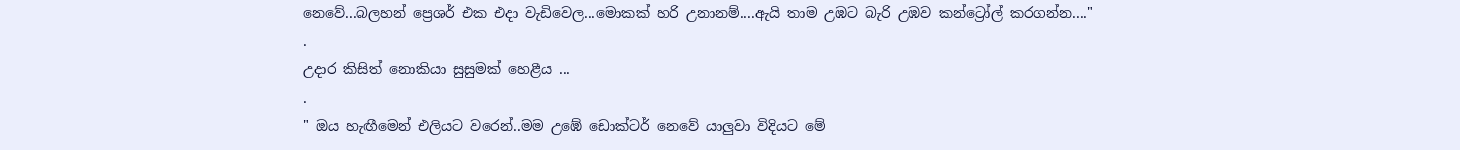නෙවේ...බලහන් ප්‍රෙශර් එක එදා වැඩිවෙල...මොකක් හරි උනානම්....ඇයි තාම උඹට බැරි උඹව කන්ට්‍රෝල් කරගන්න...."
.
උදාර කිසිත් නොකියා සුසුමක් හෙළීය ...
.
" ඔය හැඟීමෙන් එලියට වරෙන්..මම උඹේ ඩොක්ටර් නෙවේ යාලුවා විදියට මේ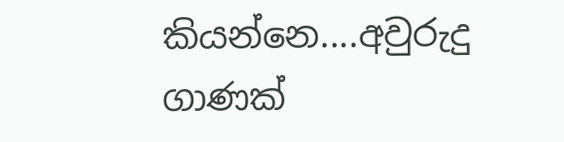කියන්නෙ....අවුරුදු ගාණක්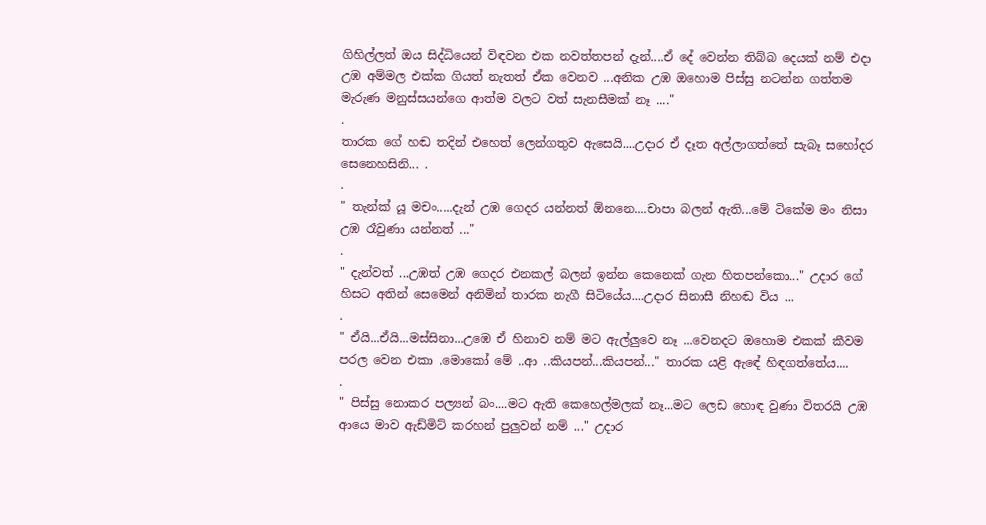ගිහිල්ලත් ඔය සිද්ධියෙන් විඳවන එක නවත්තපන් දැන්....ඒ දේ වෙන්න තිබ්බ දෙයක් නම් එදා උඹ අම්මල එක්ක ගියත් නැතත් ඒක වෙනව ...අනික උඹ ඔහොම පිස්සු නටන්න ගත්තම මැරුණ මනුස්සයන්ගෙ ආත්ම වලට වත් සැනසීමක් නෑ ...."
.
තාරක ගේ හඬ තදින් එහෙත් ලෙන්ගතුව ඇසෙයි....උදාර ඒ දෑත අල්ලාගත්තේ සැබෑ සහෝදර සෙනෙහසිනි... .
.
" තැන්ක් යූ මචං.....දැන් උඹ ගෙදර යන්නත් ඕනනෙ....චාපා බලන් ඇති...මේ ටිකේම මං නිසා උඹ රෑවුණා යන්නත් ..."
.
" දැන්වත් ...උඹත් උඹ ගෙදර එනකල් බලන් ඉන්න කෙනෙක් ගැන හිතපන්කො..." උදාර ගේ හිසට අතින් සෙමෙන් අනිමින් තාරක නැගී සිටියේය....උදාර සිනාසී නිහඬ විය ...
.
" ඒයි...ඒයි...මස්සිනා...උඹෙ ඒ හිනාව නම් මට ඇල්ලුවෙ නෑ ...වෙනදට ඔහොම එකක් කීවම පරල වෙන එකා .මොකෝ මේ ..ආ ..කියපන්...කියපන්..." තාරක යළි ඇඳේ හිඳගත්තේය....
.
" පිස්සු නොකර පල්‍යන් බං....මට ඇති කෙහෙල්මලක් නෑ...මට ලෙඩ හොඳ වුණා විතරයි උඹ ආයෙ මාව ඇඩ්මිට් කරහන් පුලුවන් නම් ..." උදාර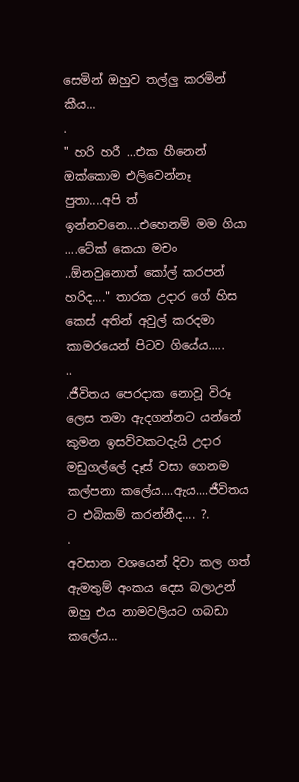සෙමින් ඔහුව තල්ලු කරමින් කීය...
.
" හරි හරී ...එක හීනෙන් ඔක්කොම එලිවෙන්නෑ පුතා....අපි ත් ඉන්නවනෙ....එහෙනම් මම ගියා ....ටේක් කෙයා මචං ..ඕනවුනොත් කෝල් කරපන් හරිද...." තාරක උදාර ගේ හිස කෙස් අතින් අවුල් කරදමා කාමරයෙන් පිටව ගියේය.....
..
.ජීවිතය පෙරදාක නොවූ විරූ ලෙස තමා ඇදගන්නට යන්නේ කුමන ඉසව්වකටදැයි උදාර මඩුගල්ලේ දෑස් වසා ගෙනම කල්පනා කලේය....ඇය....ජීවිතය ට එබිකම් කරන්නීද.... ?.
.
අවසාන වශයෙන් දිවා කල ගත් ඇමතුම් අංකය දෙස බලාඋන් ඔහු එය නාමවලියට ගබඩා කලේය...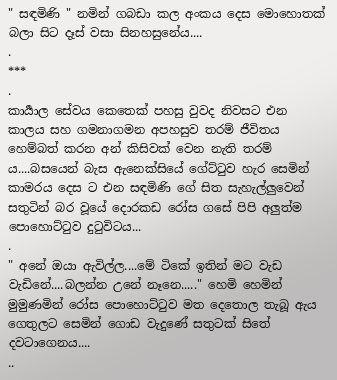" සඳමිණි " නමින් ගබඩා කල අංකය දෙස මොහොතක් බලා සිට දෑස් වසා සිනහසුනේය....
.
***
.
කාර්‍යාල සේවය කෙතෙක් පහසු වුවද නිවසට එන කාලය සහ ගමනාගමන අපහසුව තරම් ජීවිතය හෙම්බත් කරන අන් කිසිවක් වෙන නැති තරම් ය....බසයෙන් බැස ඇනෙක්සියේ ගේට්ටුව හැර සෙමින් කාමරය දෙස ට එන සඳමිණි ගේ සිත සැහැල්ලුවෙන් සතුටින් බර වූයේ දොරකඩ රෝස ගසේ පිපි අලුත්ම පොහොට්ටුව දුටුවිටය...
.
" අනේ ඔයා ඇවිල්ල....මේ ටිකේ ඉතින් මට වැඩ වැඩිනේ....බලන්න උනේ නෑනෙ....." හෙමි හෙමින් මුමුණමින් රෝස පොහොට්ටුව මත දෙතොල තැබූ ඇය ගෙතුලට සෙමින් ගොඩ වැදුණේ සතුටක් සිතේ දවටාගෙනය....
..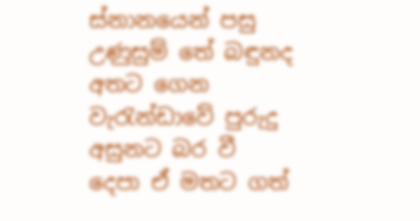ස්නානයෙන් පසු උණුසුම් තේ බඳුනද අතට ගෙන වැරැන්ඩාවේ පුරුදු අසුනට බර වී දෙපා ඒ මතට ගත්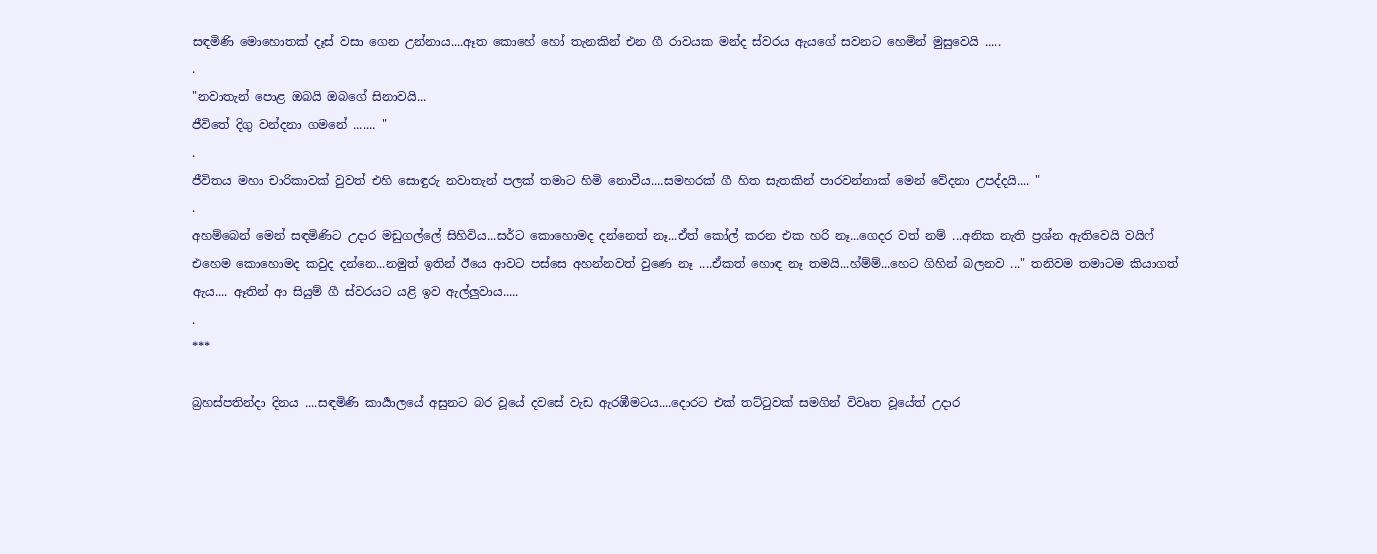සඳමිණි මොහොතක් දෑස් වසා ගෙන උන්නාය....ඈත කොහේ හෝ තැනකින් එන ගී රාවයක මන්ද ස්වරය ඇයගේ සවනට හෙමින් මුසුවෙයි .....
.
"නවාතැන් පොළ ඔබයි ඔබගේ සිනාවයි...
ජීවිතේ දිගු වන්දනා ගමනේ ....... "
.
ජීවිතය මහා චාරිකාවක් වුවත් එහි සොඳුරු නවාතැන් පලක් තමාට හිමි නොවීය....සමහරක් ගී හිත සැතකින් පාරවන්නාක් මෙන් වේදනා උපද්දයි.... "
.
අහම්බෙන් මෙන් සඳමිණිට උදාර මඩුගල්ලේ සිහිවිය...සර්ට කොහොමද දන්නෙත් නෑ...ඒත් කෝල් කරන එක හරි නෑ...ගෙදර වත් නම් ...අනික නැති ප්‍රශ්න ඇතිවෙයි වයිෆ් එහෙම කොහොමද කවුද දන්නෙ...නමුත් ඉතින් ඊයෙ ආවට පස්සෙ අහන්නවත් වුණෙ නෑ ....ඒකත් හොඳ නෑ තමයි...හ්ම්ම්...හෙට ගිහින් බලනව ..." තනිවම තමාටම කියාගත් ඇය.... ඈතින් ආ සියුම් ගී ස්වරයට යළි ඉව ඇල්ලුවාය.....
.
***

බ්‍රහස්පතින්දා දිනය ....සඳමිණි කාර්‍යාලයේ අසුනට බර වූයේ දවසේ වැඩ ඇරඹීමටය....දොරට එක් තට්ටුවක් සමගින් විවෘත වූයේත් උදාර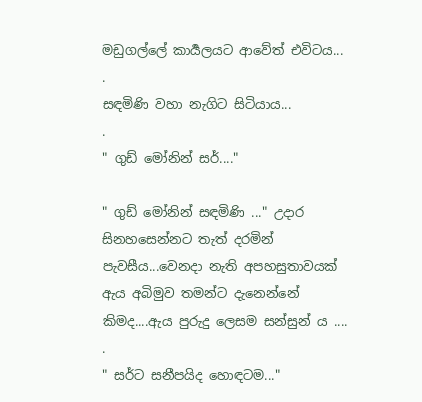මඩුගල්ලේ කාර්‍යලයට ආවේත් එවිටය...
.
සඳමිණි වහා නැගිට සිටියාය...
.
" ගුඩ් මෝනින් සර්...."

" ගුඩ් මෝනින් සඳමිණි ..." උදාර සිනහසෙන්නට තැත් දරමින් පැවසීය...වෙනදා නැති අපහසුතාවයක් ඇය අබිමුව තමන්ට දැනෙන්නේ කිමද....ඇය පුරුදු ලෙසම සන්සුන්‍ ය ....
.
" සර්ට සනීපයිද හොඳටම..."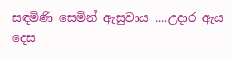සඳමිණි සෙමින් ඇසුවාය ....උදාර ඇය දෙස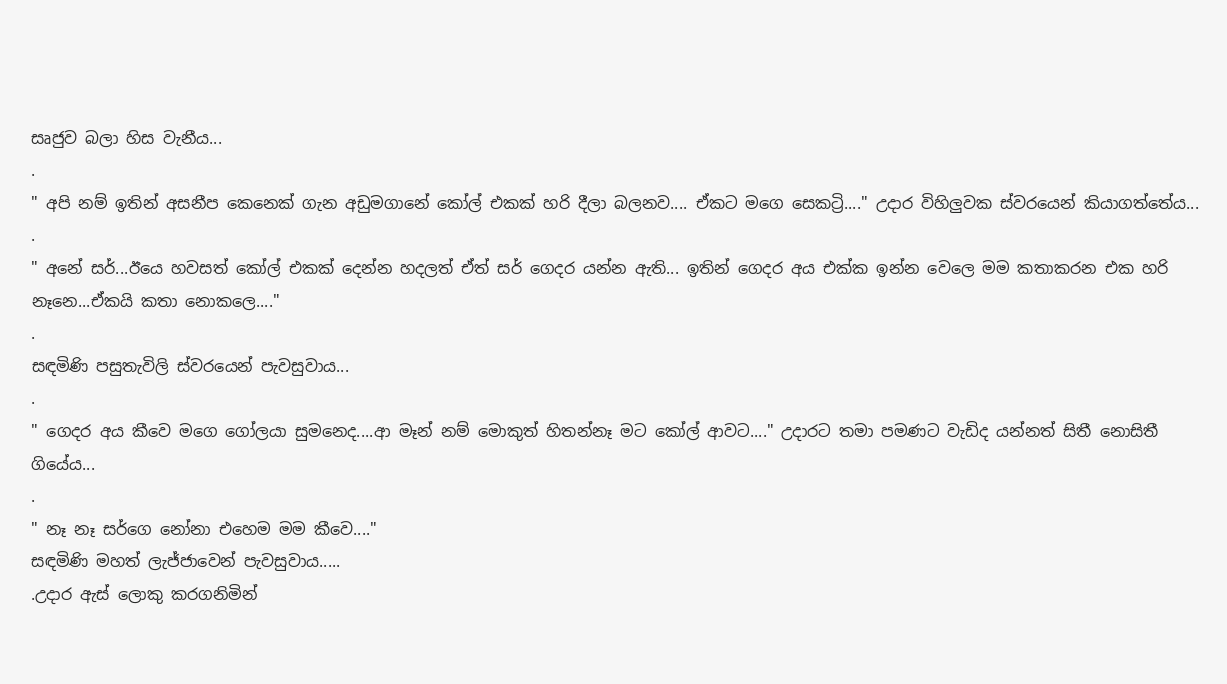සෘජුව බලා හිස වැනීය...
.
" අපි නම් ඉතින් අසනීප කෙනෙක් ගැන අඩුමගානේ කෝල් එකක් හරි දීලා බලනව.... ඒකට මගෙ සෙකට්‍රි...." උදාර විහිලුවක ස්වරයෙන් කියාගත්තේය...
.
" අනේ සර්...ඊයෙ හවසත් කෝල් එකක් දෙන්න හදලත් ඒත් සර් ගෙදර යන්න ඇති... ඉතින් ගෙදර අය එක්ක ඉන්න වෙලෙ මම කතාකරන එක හරි නෑනෙ...ඒකයි කතා නොකලෙ...."
.
සඳමිණි පසුතැවිලි ස්වරයෙන් පැවසුවාය...
.
" ගෙදර අය කීවෙ මගෙ ගෝලයා සුමනෙද....ආ මෑන් නම් මොකුත් හිතන්නෑ මට කෝල් ආවට...." උදාරට තමා පමණට වැඩිද යන්නත් සිතී නොසිතී ගියේය...
.
" නෑ නෑ සර්ගෙ නෝනා එහෙම මම කීවෙ...."
සඳමිණි මහත් ලැජ්ජාවෙන් පැවසුවාය.....
.උදාර ඇස් ලොකු කරගනිමින්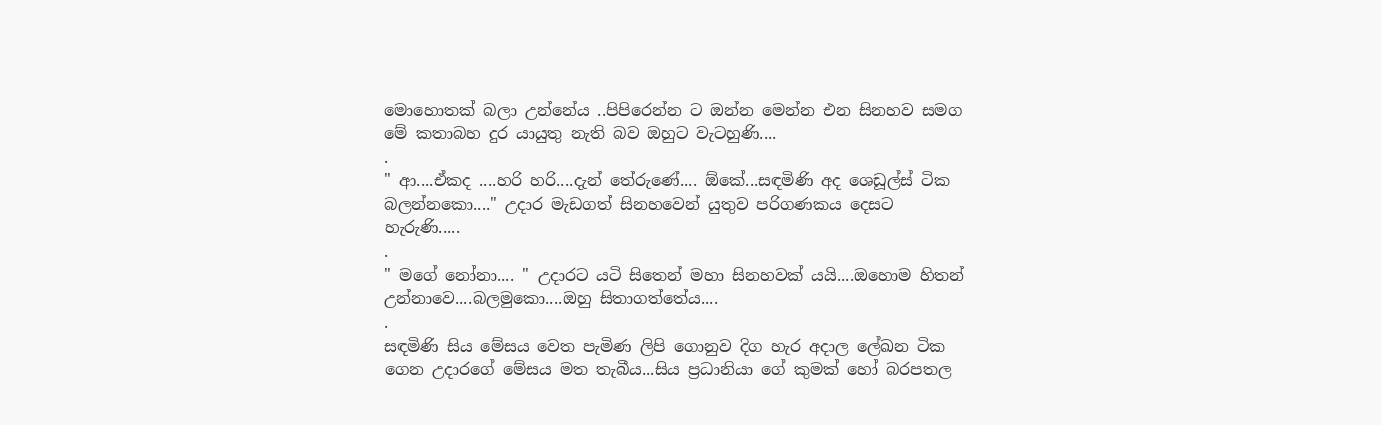මොහොතක් බලා උන්නේය ..පිපිරෙන්න ට ඔන්න මෙන්න එන සිනහව සමග මේ කතාබහ දුර යායුතු නැති බව ඔහුට වැටහුණි....
.
" ආ....ඒකද ....හරි හරි....දැන් තේරුණේ.... ඕකේ...සඳමිණි අද ශෙඩූල්ස් ටික බලන්නකො...." උදාර මැඩගත් සිනහවෙන් යුතුව පරිගණකය දෙසට හැරුණි.....
.
" මගේ නෝනා.... " උදාරට යටි සිතෙන් මහා සිනහවක් යයි....ඔහොම හිතන් උන්නාවෙ....බලමුකො....ඔහු සිතාගත්තේය....
.
සඳමිණි සිය මේසය වෙත පැමිණ ලිපි ගොනුව දිග හැර අදාල ලේඛන ටික ගෙන උදාරගේ මේසය මත තැබීය...සිය ප්‍රධානියා ගේ කුමක් හෝ බරපතල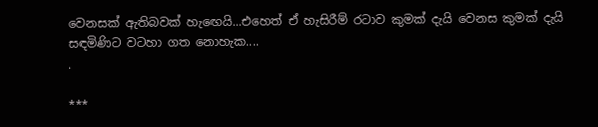වෙනසක් ඇතිබවක් හැඟෙයි...එහෙත් ඒ හැසිරීම් රටාව කුමක් දැයි වෙනස කුමක් දැයි සඳමිණිට වටහා ගත නොහැක....
.

***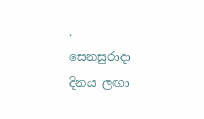.
සෙනසුරාදා දිනය ලඟා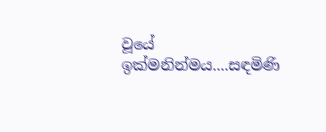වූයේ ඉක්මනින්මය....සඳමිණි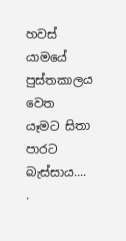හවස් යාමයේ පුස්තකාලය වෙත යෑමට සිතා පාරට බැස්සාය....
.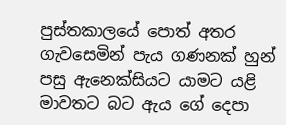පුස්තකාලයේ පොත් අතර ගැවසෙමින් පැය ගණනක් හුන් පසු ඇනෙක්සියට යාමට යළි මාවතට බට ඇය ගේ දෙපා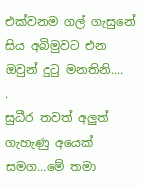එක්වනම ගල් ගැසුනේ සිය අබිමුවට එන ඔවුන් දුටු මනතිනි....
.
සුධීර තවත් අලුත් ගැහැණු අයෙක් සමග...මේ තමා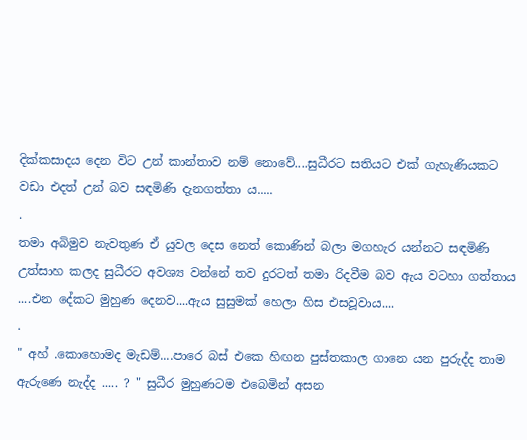දික්කසාදය දෙන විට උන් කාන්තාව නම් නොවේ....සුධීරට සතියට එක් ගැහැණියකට වඩා එදත් උන් බව සඳමිණි දැනගත්තා ය.....
.
තමා අබිමුව නැවතුණ ඒ යුවල දෙස නෙත් කොණින් බලා මගහැර යන්නට සඳමිණි උත්සාහ කලද සුධීරට අවශ්‍ය වන්නේ තව දුරටත් තමා රිදවීම බව ඇය වටහා ගත්තාය ....එන දේකට මුහුණ දෙනව....ඇය සුසුමක් හෙලා හිස එසවූවාය....
.
" අහ් .කොහොමද මැඩම්....පාරෙ බස් එකෙ හිඟන පුස්තකාල ගානෙ යන පුරුද්ද තාම ඇරුණෙ නැද්ද ..... ? " සුධීර මුහුණටම එබෙමින් අසන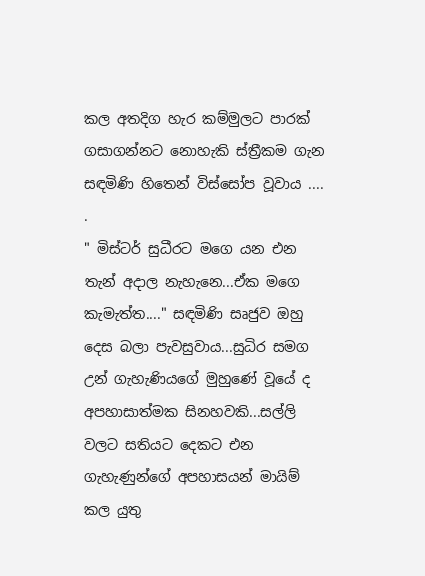කල අතදිග හැර කම්මුලට පාරක් ගසාගන්නට නොහැකි ස්ත්‍රීකම ගැන සඳමිණි හිතෙන් විස්සෝප වූවාය ....
.
" මිස්ටර් සුධීරට මගෙ යන එන තැන් අදාල නැහැනෙ...ඒක මගෙ කැමැත්ත...." සඳමිණි සෘජුව ඔහු දෙස බලා පැවසුවාය...සුධිර සමග උන් ගැහැණියගේ මුහුණේ වූයේ ද අපහාසාත්මක සිනහවකි...සල්ලි වලට සතියට දෙකට එන ගැහැණුන්ගේ අපහාසයන් මායිම් කල යුතු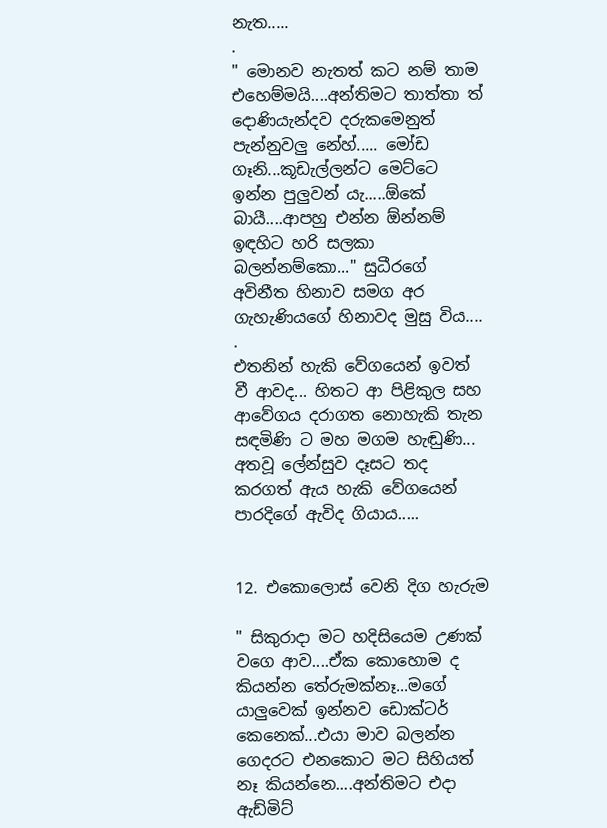නැත.....
.
" මොනව නැතත් කට නම් තාම එහෙම්මයි....අන්තිමට තාත්තා ත් දොණියැන්දව දරුකමෙනුත් පැන්නුවලු නේහ්..... මෝඩ ගෑනි...කූඩැල්ලන්ට මෙට්ටෙ ඉන්න පුලුවන් යැ.....ඕකේ බායී....ආපහු එන්න ඕන්නම් ඉඳහිට හරි සලකා බලන්නම්කො..." සුධීරගේ අවිනීත හිනාව සමග අර ගැහැණියගේ හිනාවද මුසු විය....
.
එතනින් හැකි වේගයෙන් ඉවත් වී ආවද... හිතට ආ පිළිකුල සහ ආවේගය දරාගත නොහැකි තැන සඳමිණි ට මහ මගම හැඬුණි... අතවූ ලේන්සුව දෑසට තද කරගත් ඇය හැකි වේගයෙන් පාරදිගේ ඇවිද ගියාය.....


12. එකොලොස් වෙනි දිග හැරුම

" සිකුරාදා මට හදිසියෙම උණක් වගෙ ආව....ඒක කොහොම ද කියන්න තේරුමක්නෑ...මගේ යාලුවෙක් ඉන්නව ඩොක්ටර් කෙනෙක්...එයා මාව බලන්න ගෙදරට එනකොට මට සිහියත් නෑ කියන්නෙ....අන්තිමට එදා ඇඩ්මිට්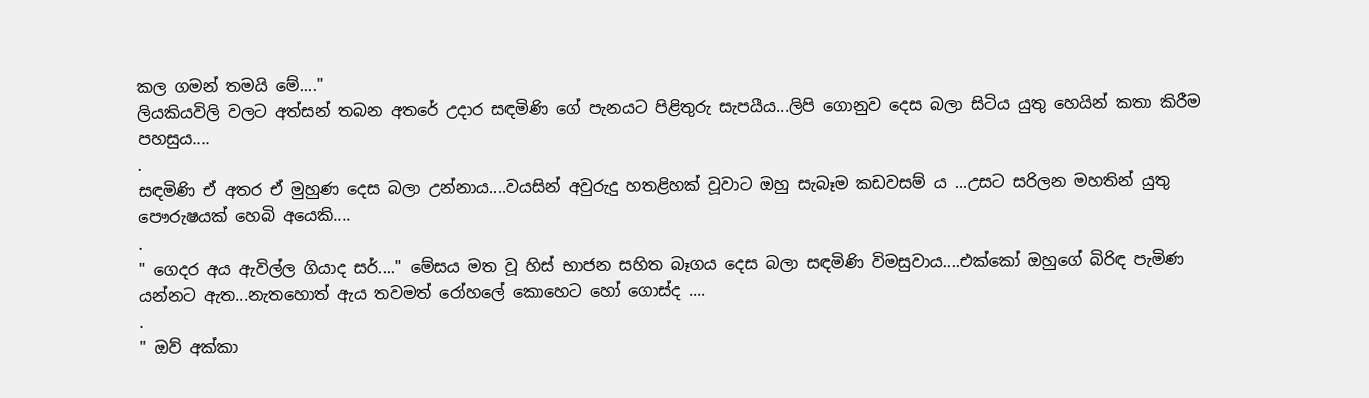කල ගමන් තමයි මේ...."
ලියකියවිලි වලට අත්සන් තබන අතරේ උදාර සඳමිණි ගේ පැනයට පිළිතුරු සැපයීය...ලිපි ගොනුව දෙස බලා සිටිය යුතු හෙයින් කතා කිරීම පහසුය....
.
සඳමිණි ඒ අතර ඒ මුහුණ දෙස බලා උන්නාය....වයසින් අවුරුදු හතළිහක් වූවාට ඔහු සැබෑම කඩවසම් ය ...උසට සරිලන මහතින් යුතු පෞරුෂයක් හෙබි අයෙකි....
.
" ගෙදර අය ඇවිල්ල ගියාද සර්...." මේසය මත වූ හිස් භාජන සහිත බෑගය දෙස බලා සඳමිණි විමසුවාය....එක්කෝ ඔහුගේ බිරිඳ පැමිණ යන්නට ඇත...නැතහොත් ඇය තවමත් රෝහලේ කොහෙට හෝ ගොස්ද ....
.
" ඔව් අක්කා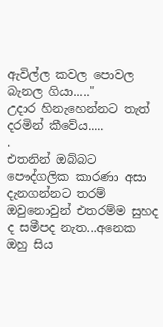ඇවිල්ල කවල පොවල බැනල ගියා....."
උදාර හිනැහෙන්නට තැත් දරමින් කීවේය.....
.
එතනින් ඔබ්බට පෞද්ගලික කාරණා අසා දැනගන්නට තරම් ඔවුනොවුන් එතරම්ම සුහද ද සමීපද නැත...අනෙක ඔහු සිය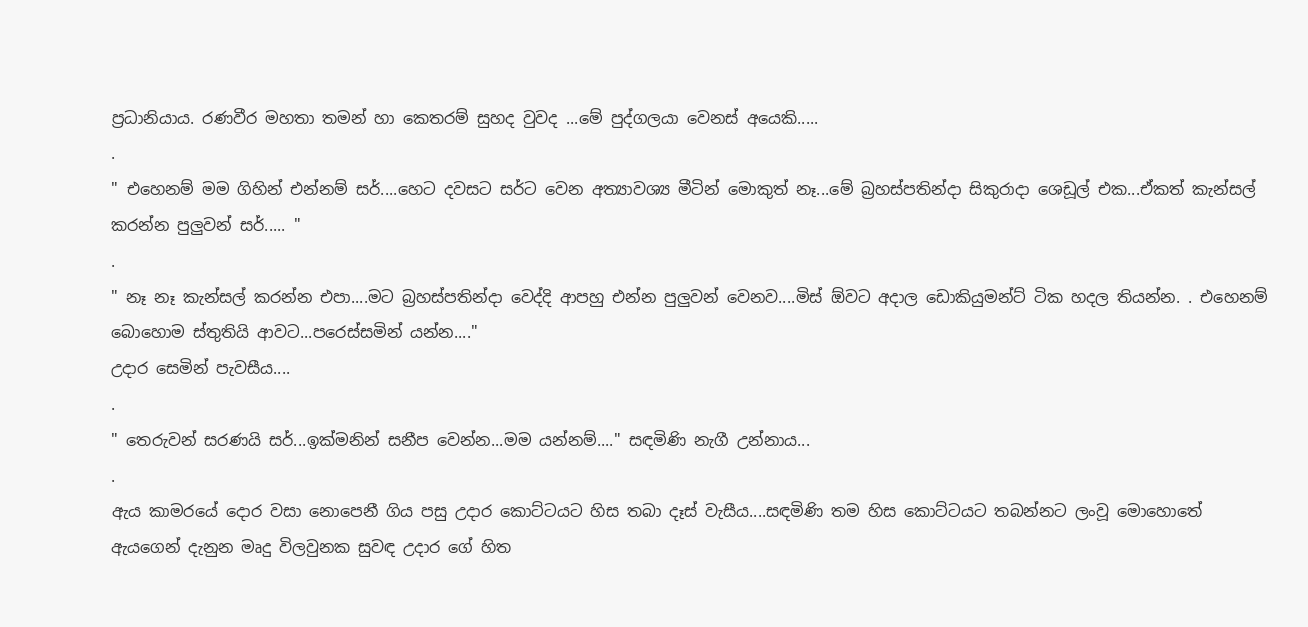ප්‍රධානියාය. රණවීර මහතා තමන් හා කෙතරම් සුහද වුවද ...මේ පුද්ගලයා වෙනස් අයෙකි.....
.
" එහෙනම් මම ගිහින් එන්නම් සර්....හෙට දවසට සර්ට වෙන අත්‍යාවශ්‍ය මීටින් මොකුත් නෑ...මේ බ්‍රහස්පතින්දා සිකුරාදා ශෙඩූල් එක...ඒකත් කැන්සල් කරන්න පුලුවන් සර්..... "
.
" නෑ නෑ කැන්සල් කරන්න එපා....මට බ්‍රහස්පතින්දා වෙද්දි ආපහු එන්න පුලුවන් වෙනව....මිස් ඕවට අදාල ඩොකියුමන්ට් ටික හදල තියන්න. . එහෙනම් බොහොම ස්තුතියි ආවට...පරෙස්සමින් යන්න...."
උදාර සෙමින් පැවසීය....
.
" තෙරුවන් සරණයි සර්...ඉක්මනින් සනීප වෙන්න...මම යන්නම්...." සඳමිණි නැගී උන්නාය...
.
ඇය කාමරයේ දොර වසා නොපෙනී ගිය පසු උදාර කොට්ටයට හිස තබා දෑස් වැසීය....සඳමිණි තම හිස කොට්ටයට තබන්නට ලංවූ මොහොතේ ඇයගෙන් දැනුන මෘදු විලවුනක සුවඳ උදාර ගේ හිත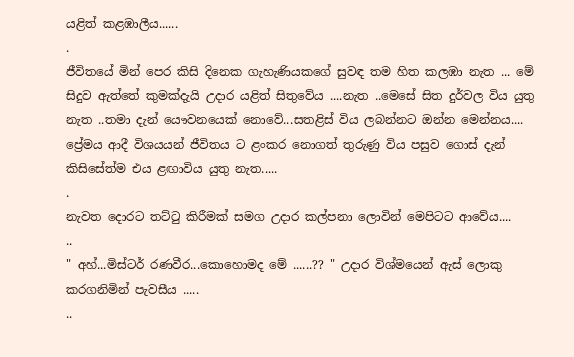යළිත් කළඹාලීය......
.
ජීවිතයේ මින් පෙර කිසි දිනෙක ගැහැණියකගේ සුවඳ තම හිත කලඹා නැත ... මේ සිදුව ඇත්තේ කුමක්දැයි උදාර යළිත් සිතුවේය ....නැත ..මෙසේ සිත දුර්වල විය යුතු නැත ..තමා දැන් යෞවනයෙක් නොවේ...සතළිස් විය ලබන්නට ඔන්න මෙන්නය.... ප්‍රේමය ආදී විශයයන් ජීවිතය ට ළංකර නොගත් තුරුණු විය පසුව ගොස් දැන් කිසිසේත්ම එය ළඟාවිය යුතු නැත.....
.
නැවත දොරට තට්ටු කිරීමක් සමග උදාර කල්පනා ලොවින් මෙපිටට ආවේය....
..
" අහ්...මිස්ටර් රණවීර...කොහොමද මේ ......?? " උදාර විශ්මයෙන් ඇස් ලොකු කරගනිමින් පැවසීය .....
..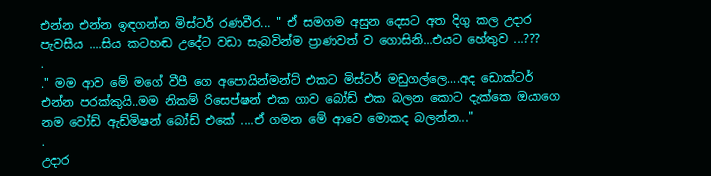එන්න එන්න ඉඳගන්න මිස්ටර් රණවීර... " ඒ සමගම අසුන දෙසට අත දිගු කල උදාර පැවසීය ....සිය කටහඬ උදේට වඩා සැබවින්ම ප්‍රාණවත් ව ගොසිනි...එයට හේතුව ...???
.
." මම ආව මේ මගේ වීපී ගෙ අපොයින්මන්ට් එකට මිස්ටර් මඩුගල්ලෙ....අද ඩොක්ටර් එන්න පරක්කුයි..මම නිකම් රිසෙප්ෂන් එක ගාව බෝඩ් එක බලන කොට දැක්කෙ ඔයාගෙ නම වෝඩ් ඇඩ්මිෂන් බෝඩ් එකේ ....ඒ ගමන මේ ආවෙ මොකද බලන්න..."
.
උදාර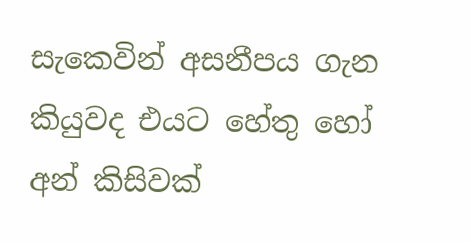සැකෙවින් අසනීපය ගැන කියුවද එයට හේතු හෝ අන් කිසිවක්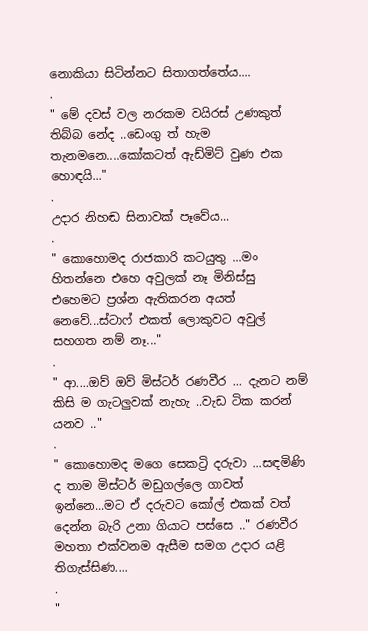නොකියා සිටින්නට සිතාගත්තේය....
.
" මේ දවස් වල නරකම වයිරස් උණකුත් තිබ්බ නේද ..ඩෙංගු ත් හැම තැනමනෙ....කෝකටත් ඇඩ්මිට් වුණ එක හොඳයි..."
.
උදාර නිහඬ සිනාවක් පෑවේය...
.
" කොහොමද රාජකාරි කටයුතු ...මං හිතන්නෙ එහෙ අවුලක් නෑ මිනිස්සු එහෙමට ප්‍රශ්න ඇතිකරන අයත් නෙවේ...ස්ටාෆ් එකත් ලොකුවට අවුල් සහගත නම් නෑ..."
.
" ආ....ඔව් ඔව් මිස්ටර් රණවීර ... දැනට නම් කිසි ම ගැටලුවක් නැහැ ..වැඩ ටික කරන් යනව .."
.
" කොහොමද මගෙ සෙකට්‍රි දරුවා ...සඳමිණි ද තාම මිස්ටර් මඩුගල්ලෙ ගාවත් ඉන්නෙ...මට ඒ දරුවට කෝල් එකක් වත් දෙන්න බැරි උනා ගියාට පස්සෙ .." රණවීර මහතා එක්වනම ඇසීම සමග උදාර යළි තිගැස්සිණ....
.
"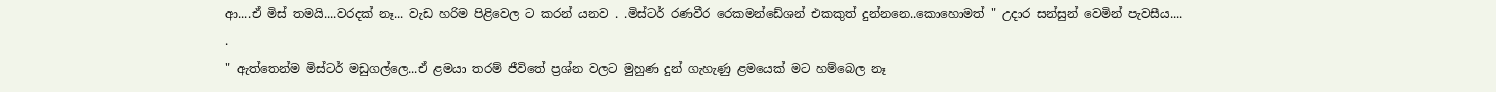ආ....ඒ මිස් තමයි....වරදක් නෑ... වැඩ හරිම පිළිවෙල ට කරන් යනව . .මිස්ටර් රණවීර රෙකමන්ඩේශන් එකකුත් දුන්නනෙ..කොහොමත් " උදාර සන්සුන් වෙමින් පැවසීය....
.
" ඇත්තෙන්ම මිස්ටර් මඩුගල්ලෙ...ඒ ළමයා තරම් ජීවිතේ ප්‍රශ්න වලට මුහුණ දුන් ගැහැණු ළමයෙක් මට හම්බෙල නෑ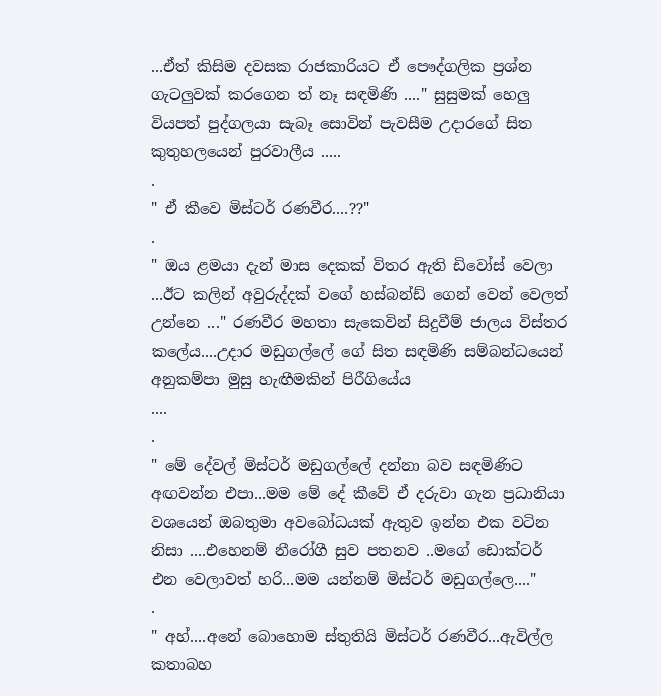...ඒත් කිසිම දවසක රාජකාරියට ඒ පෞද්ගලික ප්‍රශ්න ගැටලුවක් කරගෙන ත් නෑ සඳමිණි ...." සුසුමක් හෙලු වියපත් පුද්ගලයා සැබෑ සොවින් පැවසීම උදාරගේ සිත කුතුහලයෙන් පුරවාලීය .....
.
" ඒ කීවෙ මිස්ටර් රණවීර....??"
.
" ඔය ළමයා දැන් මාස දෙකක් විතර ඇති ඩිවෝස් වෙලා ...ඊට කලින් අවුරුද්දක් වගේ හස්බන්ඩ් ගෙන් වෙන් වෙලත් උන්නෙ ..." රණවීර මහතා සැකෙවින් සිදුවීම් ජාලය විස්තර කලේය....උදාර මඩුගල්ලේ ගේ සිත සඳමිණි සම්බන්ධයෙන් අනුකම්පා මුසු හැඟීමකින් පිරීගියේය
....
.
" මේ දේවල් මිස්ටර් මඩුගල්ලේ දන්නා බව සඳමිණිට අඟවන්න එපා...මම මේ දේ කීවේ ඒ දරුවා ගැන ප්‍රධානියා වශයෙන් ඔබතුමා අවබෝධයක් ඇතුව ඉන්න එක වටින නිසා ....එහෙනම් නීරෝගී සුව පතනව ..මගේ ඩොක්ටර් එන වෙලාවත් හරි...මම යන්නම් මිස්ටර් මඩුගල්ලෙ...."
.
" අහ්....අනේ බොහොම ස්තුතියි මිස්ටර් රණවීර...ඇවිල්ල කතාබහ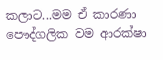කලාට...මම ඒ කාරණා පෞද්ගලික වම ආරක්ෂා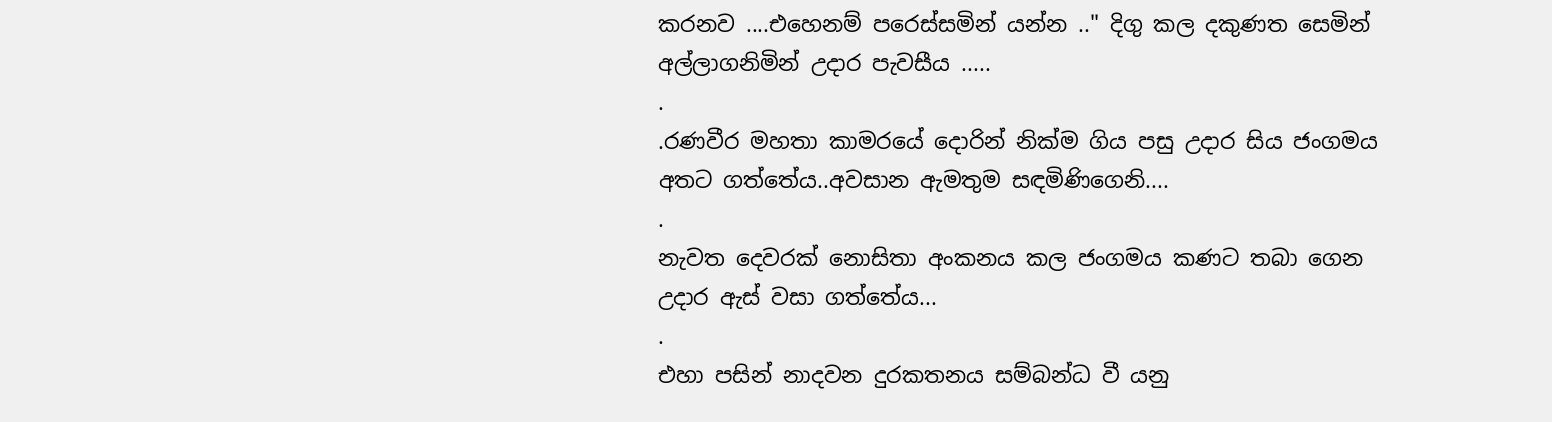කරනව ....එහෙනම් පරෙස්සමින් යන්න .." දිගු කල දකුණත සෙමින් අල්ලාගනිමින් උදාර පැවසීය .....
.
.රණවීර මහතා කාමරයේ දොරින් නික්ම ගිය පසු උදාර සිය ජංගමය අතට ගත්තේය..අවසාන ඇමතුම සඳමිණිගෙනි....
.
නැවත දෙවරක් නොසිතා අංකනය කල ජංගමය කණට තබා ගෙන උදාර ඇස් වසා ගත්තේය...
.
එහා පසින් නාදවන දුරකතනය සම්බන්ධ වී යනු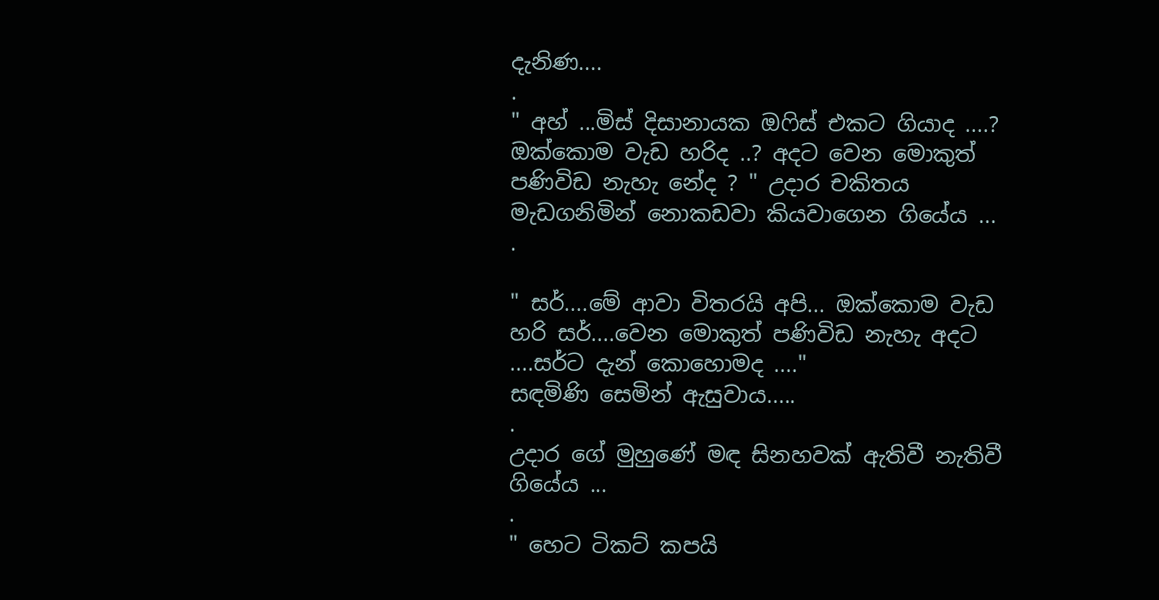දැනිණ....
.
" අහ් ...මිස් දිසානායක ඔෆිස් එකට ගියාද ....? ඔක්කොම වැඩ හරිද ..? අදට වෙන මොකුත් පණිවිඩ නැහැ නේද ? " උදාර චකිතය මැඩගනිමින් නොකඩවා කියවාගෙන ගියේය ...
.

" සර්....මේ ආවා විතරයි අපි... ඔක්කොම වැඩ හරි සර්....වෙන මොකුත් පණිවිඩ නැහැ අදට ....සර්ට දැන් කොහොමද ...."
සඳමිණි සෙමින් ඇසුවාය.....
.
උදාර ගේ මුහුණේ මඳ සිනහවක් ඇතිවී නැතිවී ගියේය ...
.
" හෙට ටිකට් කපයි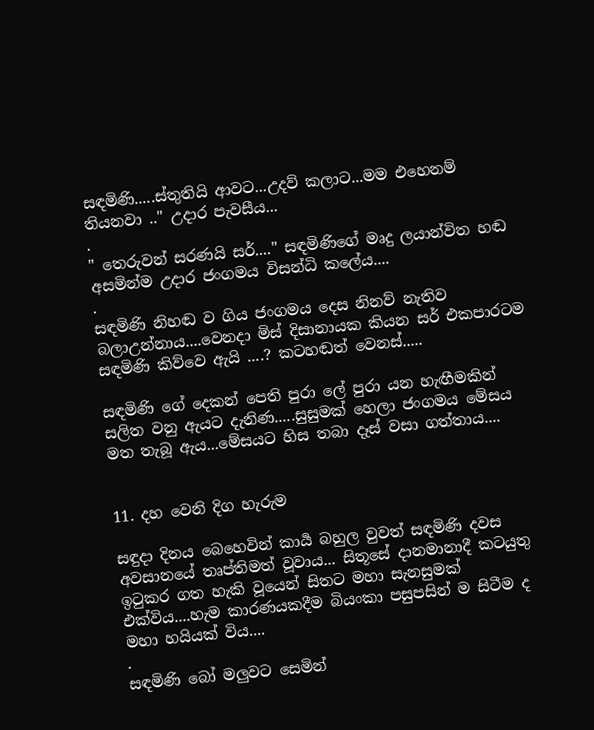සඳමිණි.....ස්තුතියි ආවට...උදව් කලාට...මම එහෙනම් තියනවා .." උදාර පැවසීය...
.
" තෙරුවන් සරණයි සර්...." සඳමිණිගේ මෘදු ලයාන්විත හඬ අසමින්ම උදාර ජංගමය විසන්ධි කලේය....
.
සඳමිණි නිහඬ ව ගිය ජංගමය දෙස නිනව් නැතිව බලාඋන්නාය....වෙනදා මිස් දිසානායක කියන සර් එකපාරටම සඳමිණි කිව්වෙ ඇයි ....? කටහඬත් වෙනස්.....

සඳමිණි ගේ දෙකන් පෙති පුරා ලේ පුරා යන හැඟීමකින් සලිත වනු ඇයට දැනිණ.....සුසුමක් හෙලා ජංගමය මේසය මත තැබූ ඇය...මේසයට හිස තබා දෑස් වසා ගත්තාය....


11. දහ වෙනි දිග හැරුම

සඳුදා දිනය බෙහෙවින් කාර්‍ය බහුල වුවත් සඳමිණි දවස අවසානයේ තෘප්තිමත් වූවාය... සිතූසේ දානමානාදී කටයුතු ඉටුකර ගත හැකි වූයෙන් සිතට මහා සැනසුමක් එක්විය....හැම කාරණයකදීම බියංකා පසුපසින් ම සිටීම ද මහා හයියක් විය....
.
සඳමිණි බෝ මලුවට සෙමින්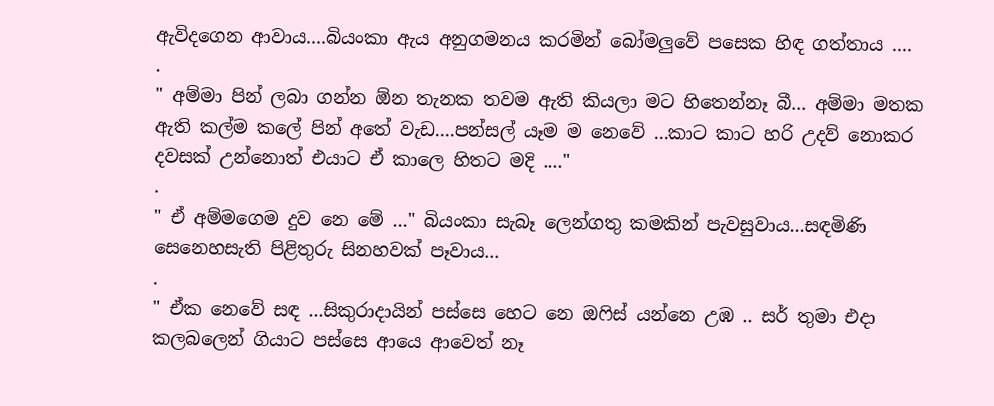ඇවිදගෙන ආවාය....බියංකා ඇය අනුගමනය කරමින් බෝමලුවේ පසෙක හිඳ ගත්තාය ....
.
" අම්මා පින් ලබා ගන්න ඕන තැනක තවම ඇති කියලා මට හිතෙන්නෑ බී... අම්මා මතක ඇති කල්ම කලේ පින් අතේ වැඩ....පන්සල් යෑම ම නෙවේ ...කාට කාට හරි උදව් නොකර දවසක් උන්නොත් එයාට ඒ කාලෙ හිතට මදි ...."
.
" ඒ අම්මගෙම දුව නෙ මේ ..." බියංකා සැබෑ ලෙන්ගතු කමකින් පැවසුවාය...සඳමිණි සෙනෙහසැති පිළිතුරු සිනහවක් පෑවාය...
.
" ඒක නෙවේ සඳ ...සිකුරාදායින් පස්සෙ හෙට නෙ ඔෆිස් යන්නෙ උඹ .. සර් තුමා එදා කලබලෙන් ගියාට පස්සෙ ආයෙ ආවෙත් නෑ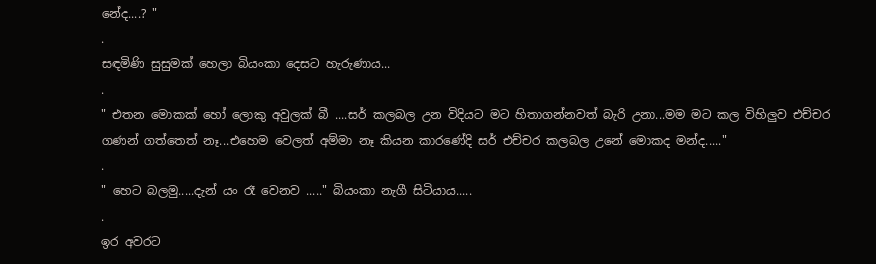නේද....? "
.
සඳමිණි සුසුමක් හෙලා බියංකා දෙසට හැරුණාය...
.
" එතන මොකක් හෝ ලොකු අවුලක් බී ....සර් කලබල උන විදියට මට හිතාගන්නවත් බැරි උනා...මම මට කල විහිලුව එච්චර ගණන් ගත්තෙත් නෑ...එහෙම වෙලත් අම්මා නෑ කියන කාරණේදි සර් එච්චර කලබල උනේ මොකද මන්ද....."
.
" හෙට බලමු.....දැන් යං රෑ වෙනව ....." බියංකා නැගී සිටියාය.....
.
ඉර අවරට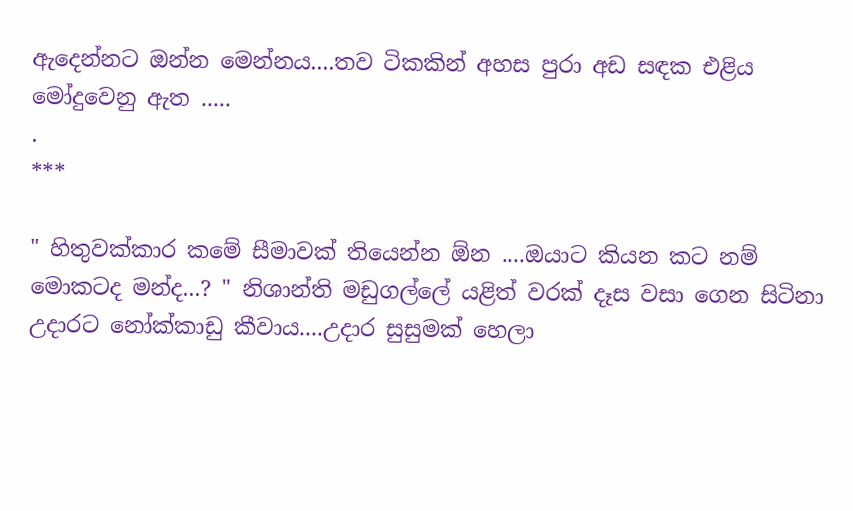ඇදෙන්නට ඔන්න මෙන්නය....තව ටිකකින් අහස පුරා අඩ සඳක එළිය මෝදුවෙනු ඇත .....
.
***

" හිතුවක්කාර කමේ සීමාවක් තියෙන්න ඕන ....ඔයාට කියන කට නම් මොකටද මන්ද...? " නිශාන්ති මඩුගල්ලේ යළිත් වරක් දෑස වසා ගෙන සිටිනා උදාරට නෝක්කාඩු කීවාය....උදාර සුසුමක් හෙලා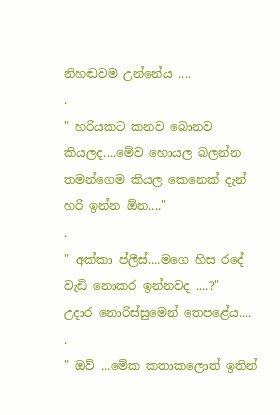නිහඬවම උන්නේය ....
.
" හරියකට කනව බොනව කියලද....මේව හොයල බලන්න තමන්ගෙම කියල කෙනෙක් දැන් හරි ඉන්න ඕන...."
.
" අක්කා ප්ලීස්....මගෙ හිස රදේ වැඩි නොකර ඉන්නවද ....?"
උදාර නොරිස්සුමෙන් තෙපළේය....
.
" ඔව් ...මේක කතාකලොත් ඉතින්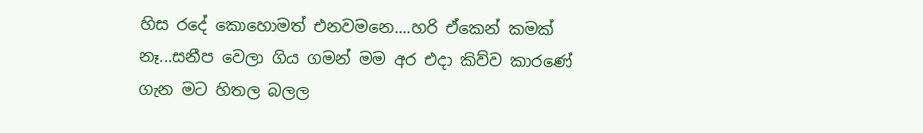හිස රදේ කොහොමත් එනවමනෙ....හරි ඒකෙන් කමක් නෑ...සනීප වෙලා ගිය ගමන් මම අර එදා කිව්ව කාරණේ ගැන මට හිතල බලල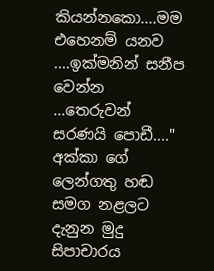කියන්නකො....මම එහෙනම් යනව ....ඉක්මනින් සනීප වෙන්න ...තෙරුවන් සරණයි පොඩී...." අක්කා ගේ ලෙන්ගතු හඬ සමග නළලට දැනුන මුදු සිපාචාරය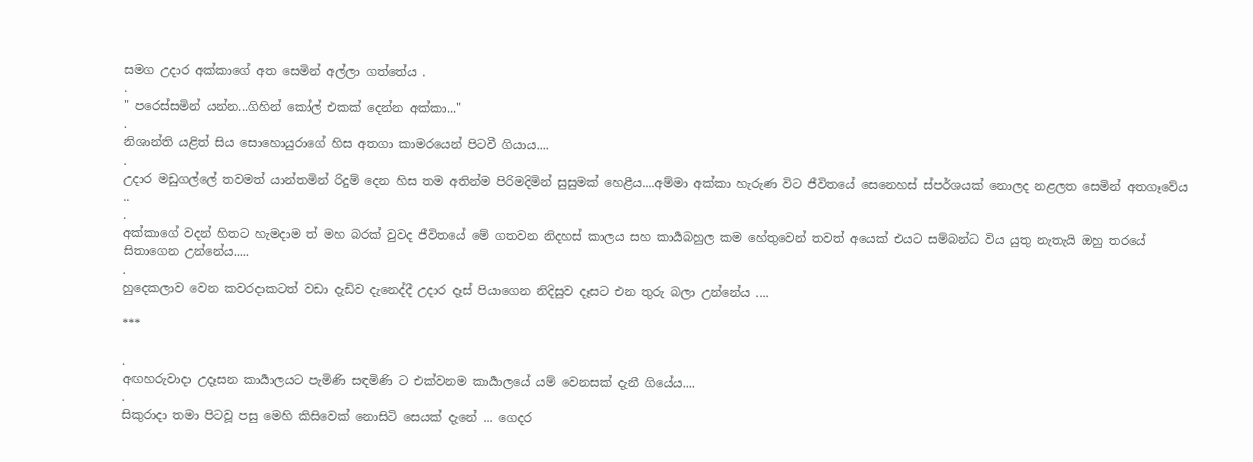සමග උදාර අක්කාගේ අත සෙමින් අල්ලා ගත්තේය .
.
" පරෙස්සමින් යන්න...ගිහින් කෝල් එකක් දෙන්න අක්කා..."
.
නිශාන්ති යළිත් සිය සොහොයුරාගේ හිස අතගා කාමරයෙන් පිටවී ගියාය....
.
උදාර මඩුගල්ලේ තවමත් යාන්තමින් රිදුම් දෙන හිස තම අතින්ම පිරිමදිමින් සුසුමක් හෙළීය....අම්මා අක්කා හැරුණ විට ජීවිතයේ සෙනෙහස් ස්පර්ශයක් නොලද නළලත සෙමින් අතගෑවේය ..
.
අක්කාගේ වදන් හිතට හැමදාම ත් මහ බරක් වුවද ජීවිතයේ මේ ගතවන නිදහස් කාලය සහ කාර්‍යබහුල කම හේතුවෙන් තවත් අයෙක් එයට සම්බන්ධ විය යුතු නැතැයි ඔහු තරයේ සිතාගෙන උන්නේය.....
.
හුදෙකලාව වෙන කවරදාකටත් වඩා දැඩිව දැනෙද්දී උදාර දෑස් පියාගෙන නිදිසුව දෑසට එන තුරු බලා උන්නේය ....

***

.
අඟහරුවාදා උදෑසන කාර්‍යාලයට පැමිණි සඳමිණි ට එක්වනම කාර්‍යාලයේ යම් වෙනසක් දැනී ගියේය....
.
සිකුරාදා තමා පිටවූ පසු මෙහි කිසිවෙක් නොසිටි සෙයක් දැනේ ... ගෙදර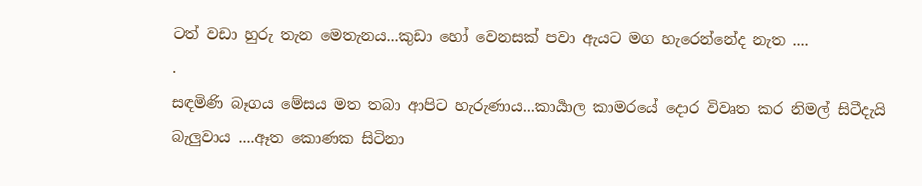ටත් වඩා හුරු තැන මෙතැනය...කුඩා හෝ වෙනසක් පවා ඇයට මග හැරෙන්නේද නැත ....
.
සඳමිණි බෑගය මේසය මත තබා ආපිට හැරුණාය...කාර්‍යාල කාමරයේ දොර විවෘත කර නිමල් සිටීදැයි බැලුවාය ....ඈත කොණක සිටිනා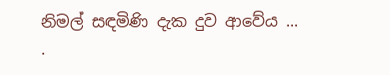නිමල් සඳමිණි දැක දුව ආවේය ...
.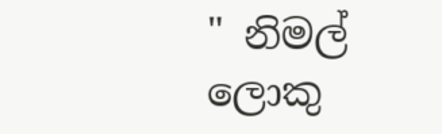" නිමල් ලොකු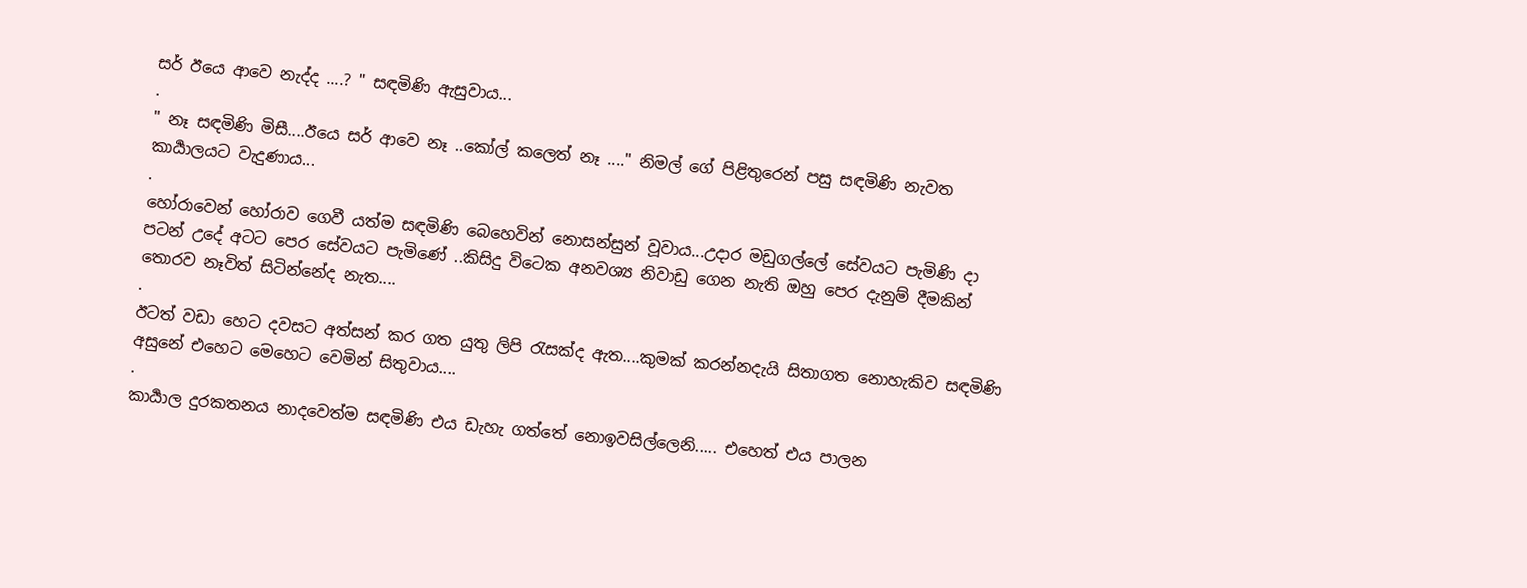සර් ඊයෙ ආවෙ නැද්ද ....? " සඳමිණි ඇසුවාය...
.
" නෑ සඳමිණි මිසී....ඊයෙ සර් ආවෙ නෑ ..කෝල් කලෙත් නෑ ...." නිමල් ගේ පිළිතුරෙන් පසු සඳමිණි නැවත කාර්‍යාලයට වැදුණාය...
.
හෝරාවෙන් හෝරාව ගෙවී යත්ම සඳමිණි බෙහෙවින් නොසන්සුන් වූවාය...උදාර මඩුගල්ලේ සේවයට පැමිණි දා පටන් උදේ අටට පෙර සේවයට පැමිණේ ..කිසිදු විටෙක අනවශ්‍ය නිවාඩු ගෙන නැති ඔහු පෙර දැනුම් දීමකින් තොරව නෑවිත් සිටින්නේද නැත....
.
ඊටත් වඩා හෙට දවසට අත්සන් කර ගත යුතු ලිපි රැසක්ද ඇත....කුමක් කරන්නදැයි සිතාගත නොහැකිව සඳමිණි අසුනේ එහෙට මෙහෙට වෙමින් සිතුවාය....
.
කාර්‍යාල දුරකතනය නාදවෙත්ම සඳමිණි එය ඩැහැ ගත්තේ නොඉවසිල්ලෙනි..... එහෙත් එය පාලන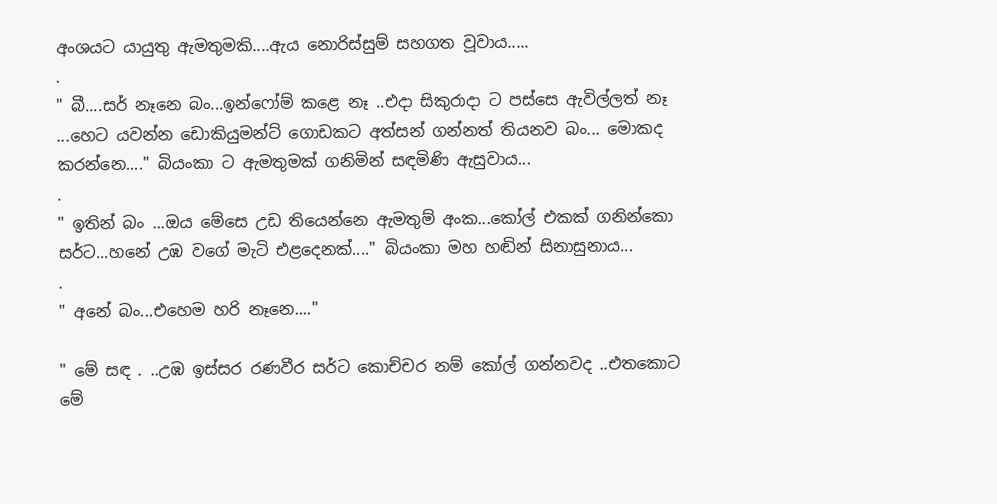අංශයට යායුතු ඇමතුමකි....ඇය නොරිස්සුම් සහගත වූවාය.....
.
" බී....සර් නෑනෙ බං...ඉන්ෆෝම් කළෙ නෑ ..එදා සිකුරාදා ට පස්සෙ ඇවිල්ලත් නෑ ...හෙට යවන්න ඩොකියුමන්ට් ගොඩකට අත්සන් ගන්නත් තියනව බං... මොකද කරන්නෙ...." බියංකා ට ඇමතුමක් ගනිමින් සඳමිණි ඇසුවාය...
.
" ඉතින් බං ...ඔය මේසෙ උඩ තියෙන්නෙ ඇමතුම් අංක...කෝල් එකක් ගනින්කො සර්ට...හනේ උඹ වගේ මැටි එළදෙනක්...." බියංකා මහ හඬින් සිනාසුනාය...
.
" අනේ බං...එහෙම හරි නෑනෙ...."

" මේ සඳ . ..උඹ ඉස්සර රණවීර සර්ට කොච්චර නම් කෝල් ගන්නවද ..එතකොට මේ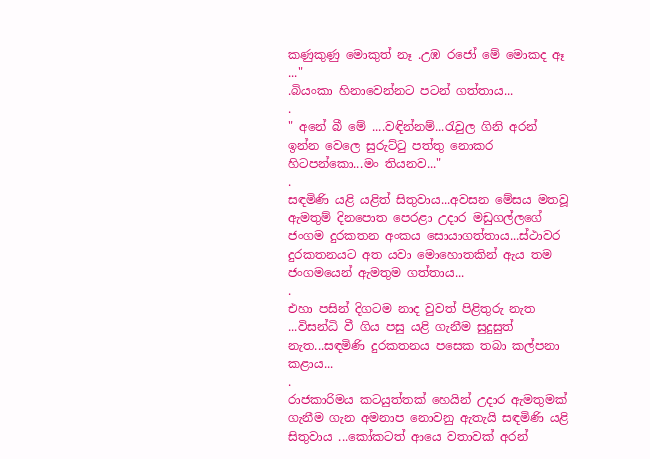කණුකුණු මොකුත් නෑ .උඹ රජෝ මේ මොකද ඈ ..."
.බියංකා හිනාවෙන්නට පටන් ගත්තාය...
.
" අනේ බී මේ ....වඳින්නම්...රැවුල ගිනි අරන් ඉන්න වෙලෙ සුරුට්ටු පත්තු නොකර හිටපන්කො...මං තියනව..."
.
සඳමිණි යළි යළිත් සිතුවාය...අවසන මේසය මතවූ ඇමතුම් දිනපොත පෙරළා උදාර මඩුගල්ලගේ ජංගම දුරකතන අංකය සොයාගත්තාය...ස්ථාවර දුරකතනයට අත යවා මොහොතකින් ඇය තම ජංගමයෙන් ඇමතුම ගත්තාය...
.
එහා පසින් දිගටම නාද වුවත් පිළිතුරු නැත ...විසන්ධි වී ගිය පසු යළි ගැනීම සුදුසුත් නැත...සඳමිණි දුරකතනය පසෙක තබා කල්පනා කළාය...
.
රාජකාරිමය කටයුත්තක් හෙයින් උදාර ඇමතුමක් ගැනීම ගැන අමනාප නොවනු ඇතැයි සඳමිණි යළි සිතුවාය ...කෝකටත් ආයෙ වතාවක් අරන්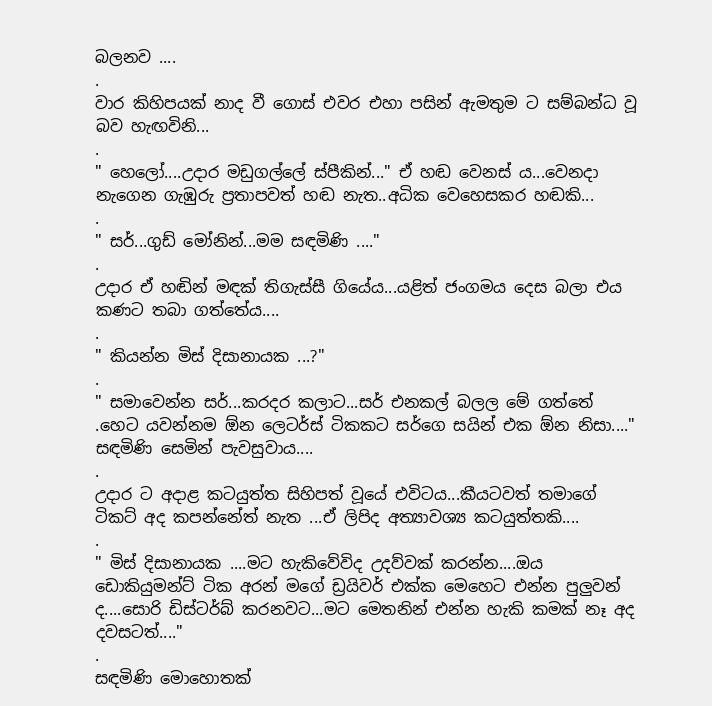බලනව ....
.
වාර කිහිපයක් නාද වී ගොස් එවර එහා පසින් ඇමතුම ට සම්බන්ධ වූ බව හැඟවිනි...
.
" හෙලෝ....උදාර මඩුගල්ලේ ස්පීකින්..." ඒ හඬ වෙනස්‍ ය...වෙනදා නැගෙන ගැඹුරු ප්‍රතාපවත් හඬ නැත..අධික වෙහෙසකර හඬකි...
.
" සර්...ගුඩ් මෝනින්...මම සඳමිණි ...."
.
උදාර ඒ හඬින් මඳක් තිගැස්සී ගියේය...යළිත් ජංගමය දෙස බලා එය කණට තබා ගත්තේය....
.
" කියන්න මිස් දිසානායක ...?"
.
" සමාවෙන්න සර්...කරදර කලාට...සර් එනකල් බලල මේ ගත්තේ .හෙට යවන්නම ඕන ලෙටර්ස් ටිකකට සර්ගෙ සයින් එක ඕන නිසා...." සඳමිණි සෙමින් පැවසුවාය....
.
උදාර ට අදාළ කටයුත්ත සිහිපත් වූයේ එවිටය...කීයටවත් තමාගේ ටිකට් අද කපන්නේත් නැත ...ඒ ලිපිද අත්‍යාවශ්‍ය කටයුත්තකි....
.
" මිස් දිසානායක ....මට හැකිවේවිද උදව්වක් කරන්න....ඔය ඩොකියුමන්ට් ටික අරන් මගේ ඩ්‍රයිවර් එක්ක මෙහෙට එන්න පුලුවන් ද....සොරි ඩිස්ටර්බ් කරනවට...මට මෙතනින් එන්න හැකි කමක් නෑ අද දවසටත්...."
.
සඳමිණි මොහොතක්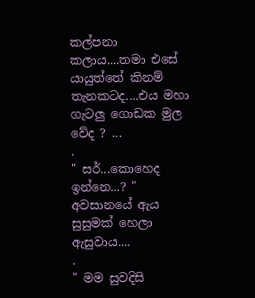කල්පනා කලාය....තමා එසේ යායුත්තේ කිනම් තැනකටද....එය මහා ගැටලු ගොඩක මුල වේද ? ...
.
" සර්...කොහෙද ඉන්නෙ...? " අවසානයේ ඇය සුසුමක් හෙලා ඇසුවාය....
.
" මම සුවදිසි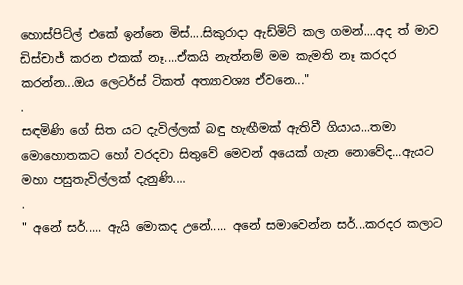හොස්පිට්ල් එකේ ඉන්නෙ මිස්....සිකුරාදා ඇඩ්මිට් කල ගමන්....අද ත් මාව ඩිස්චාජ් කරන එකක් නෑ....ඒකයි නැත්නම් මම කැමති නෑ කරදර කරන්න...ඔය ලෙටර්ස් ටිකත් අත්‍යාවශ්‍ය ඒවනෙ..."
.
සඳමිණි ගේ සිත යට දැවිල්ලක් බඳු හැඟීමක් ඇතිවී ගියාය...තමා මොහොතකට හෝ වරදවා සිතුවේ මෙවන් අයෙක් ගැන නොවේද...ඇයට මහා පසුතැවිල්ලක් දැනුණි....
.
" අනේ සර්..... ඇයි මොකද උනේ..... අනේ සමාවෙන්න සර්...කරදර කලාට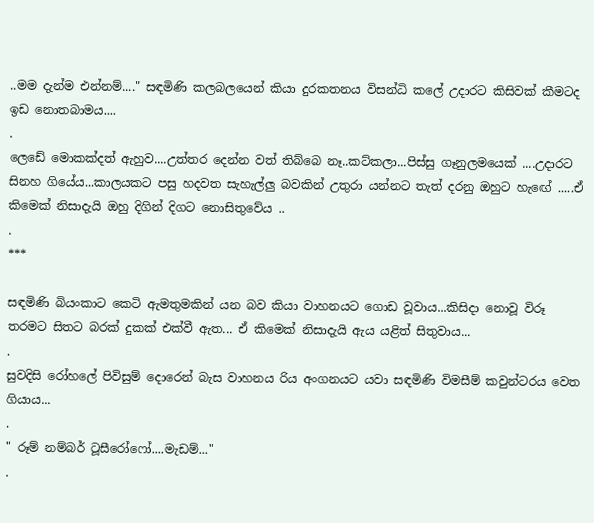..මම දැන්ම එන්නම්...." සඳමිණි කලබලයෙන් කියා දුරකතනය විසන්ධි කලේ උදාරට කිසිවක් කීමටද ඉඩ නොතබාමය....
.
ලෙඩේ මොකක්දත් ඇහුව....උත්තර දෙන්න වත් තිබ්බෙ නෑ..කට්කලා...පිස්සු ගෑනුලමයෙක් ....උදාරට සිනහ ගියේය...කාලයකට පසු හදවත සැහැල්ලු බවකින් උතුරා යන්නට තැත් දරනු ඔහුට හැඟේ .....ඒ කිමෙක් නිසාදැයි ඔහු දිගින් දිගට නොසිතුවේය ..
.
***

සඳමිණි බියංකාට කෙටි ඇමතුමකින් යන බව කියා වාහනයට ගොඩ වූවාය...කිසිදා නොවූ විරූ තරමට සිතට බරක් දුකක් එක්වී ඇත... ඒ කිමෙක් නිසාදැයි ඇය යළිත් සිතුවාය...
.
සුවදිසි රෝහලේ පිවිසුම් දොරෙන් බැස වාහනය රිය අංගනයට යවා සඳමිණි විමසීම් කවුන්ටරය වෙත ගියාය...
.
" රූම් නම්බර් ටූසීරෝෆෝ....මැඩම්..."
.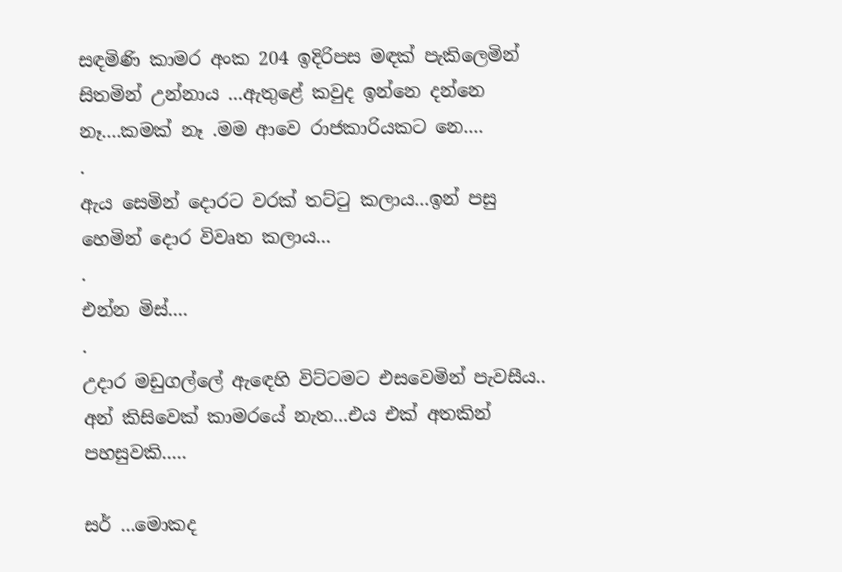සඳමිණි කාමර අංක 204 ඉදිරිපස මඳක් පැකිලෙමින් සිතමින් උන්නාය ...ඇතුළේ කවුද ඉන්නෙ දන්නෙ නෑ....කමක් නෑ .මම ආවෙ රාජකාරියකට නෙ....
.
ඇය සෙමින් දොරට වරක් තට්ටු කලාය...ඉන් පසු හෙමින් දොර විවෘත කලාය...
.
එන්න මිස්....
.
උදාර මඩුගල්ලේ ඇඳෙහි විට්ටමට එසවෙමින් පැවසීය.. අන් කිසිවෙක් කාමරයේ නැත...එය එක් අතකින් පහසුවකි.....

සර් ...මොකද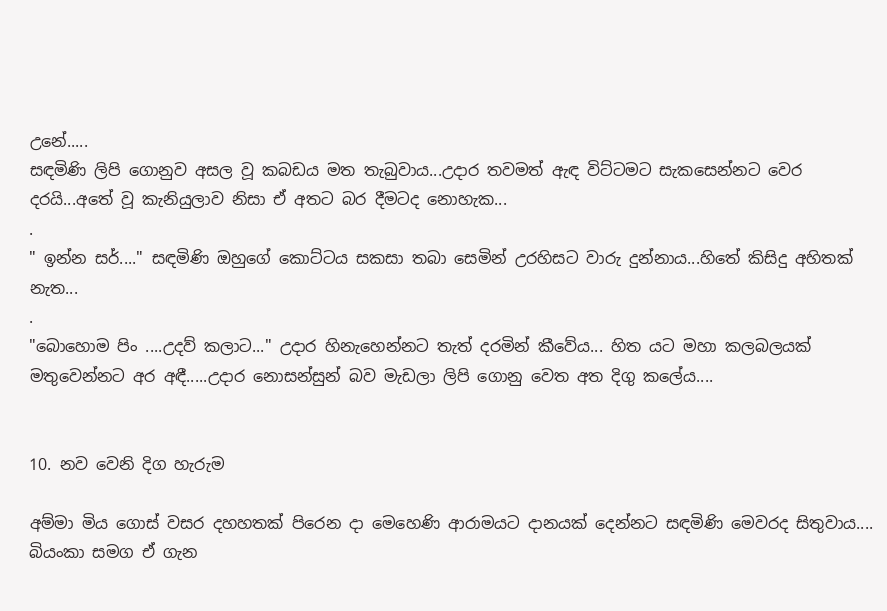උනේ.....
සඳමිණි ලිපි ගොනුව අසල වූ කබඩය මත තැබුවාය...උදාර තවමත් ඇඳ විට්ටමට සැකසෙන්නට වෙර දරයි...අතේ වූ කැනියුලාව නිසා ඒ අතට බර දීමටද නොහැක...
.
" ඉන්න සර්...." සඳමිණි ඔහුගේ කොට්ටය සකසා තබා සෙමින් උරහිසට වාරු දුන්නාය...හිතේ කිසිදු අහිතක් නැත...
.
"බොහොම පිං ....උදව් කලාට..." උදාර හිනැහෙන්නට තැත් දරමින් කීවේය... හිත යට මහා කලබලයක් මතුවෙන්නට අර අඳී.....උදාර නොසන්සුන් බව මැඩලා ලිපි ගොනු වෙත අත දිගු කලේය....


10. නව වෙනි දිග හැරුම

අම්මා මිය ගොස් වසර දහහතක් පිරෙන දා මෙහෙණි ආරාමයට දානයක් දෙන්නට සඳමිණි මෙවරද සිතුවාය.... බියංකා සමග ඒ ගැන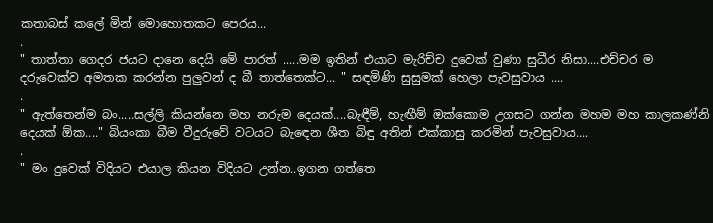කතාබස් කලේ මින් මොහොතකට පෙරය...
.
" තාත්තා ගෙදර ජයට දානෙ දෙයි මේ පාරත් .....මම ඉතින් එයාට මැරිච්ච දුවෙක් වුණා සුධීර නිසා....එච්චර ම දරුවෙක්ව අමතක කරන්න පුලුවන් ද බී තාත්තෙක්ට... " සඳමිණි සුසුමක් හෙලා පැවසුවාය ....
.
" ඇත්තෙන්ම බං.....සල්ලි කියන්නෙ මහ නරුම දෙයක්....බැඳීම්, හැඟීම් ඔක්කොම උගසට ගන්න මහම මහ කාලකණ්නි දෙයක් ඕක...." බියංකා බීම වීදුරුවේ වටයට බැඳෙන ශීත බිඳු අතින් එක්කාසු කරමින් පැවසුවාය....
.
" මං දුවෙක් විදියට එයාල කියන විදියට උන්න..ඉගන ගත්තෙ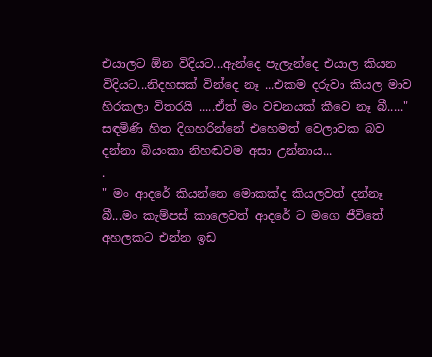එයාලට ඕන විදියට...ඇන්දෙ පැලැන්දෙ එයාල කියන විදියට...නිදහසක් වින්දෙ නෑ ...එකම දරුවා කියල මාව හිරකලා විතරයි .....ඒත් මං වචනයක් කීවෙ නෑ බී....."
සඳමිණි හිත දිගහරින්නේ එහෙමත් වෙලාවක බව දන්නා බියංකා නිහඬවම අසා උන්නාය...
.
" මං ආදරේ කියන්නෙ මොකක්ද කියලවත් දන්නෑ බී...මං කැම්පස් කාලෙවත් ආදරේ ට මගෙ ජීවිතේ අහලකට එන්න ඉඩ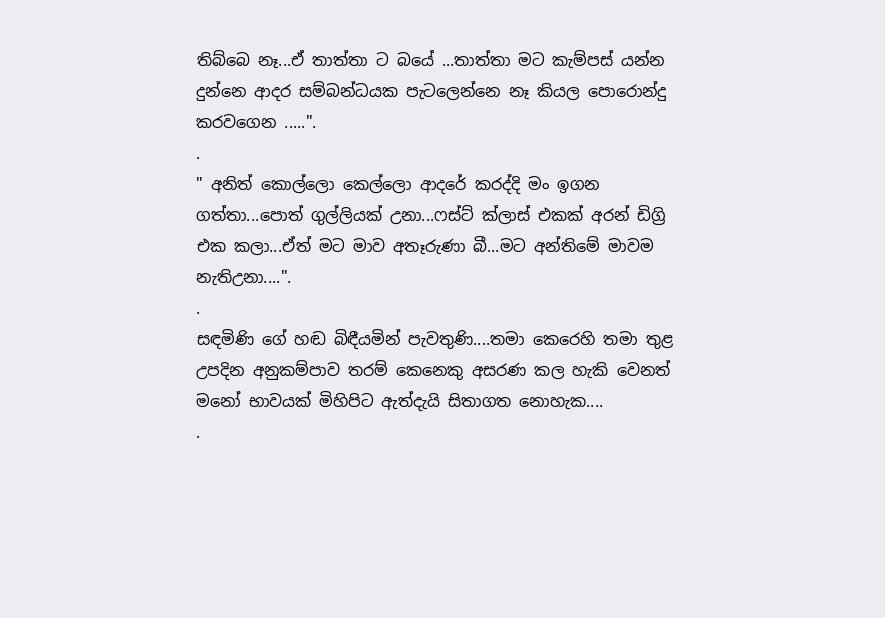තිබ්බෙ නෑ...ඒ තාත්තා ට බයේ ...තාත්තා මට කැම්පස් යන්න දුන්නෙ ආදර සම්බන්ධයක පැටලෙන්නෙ නෑ කියල පොරොන්දු කරවගෙන .....".
.
" අනිත් කොල්ලො කෙල්ලො ආදරේ කරද්දි මං ඉගන ගත්තා...පොත් ගුල්ලියක් උනා...ෆස්ට් ක්ලාස් එකක් අරන් ඩිග්‍රි එක කලා...ඒත් මට මාව අතෑරුණා බී...මට අන්තිමේ මාවම නැතිඋනා....".
.
සඳමිණි ගේ හඬ බිඳීයමින් පැවතුණි....තමා කෙරෙහි තමා තුළ උපදින අනුකම්පාව තරම් කෙනෙකු අසරණ කල හැකි වෙනත් මනෝ භාවයක් මිහිපිට ඇත්දැයි සිතාගත නොහැක....
.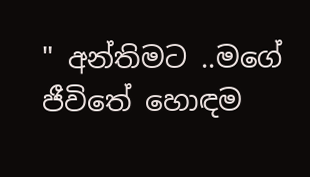" අන්තිමට ..මගේ ජීවිතේ හොඳම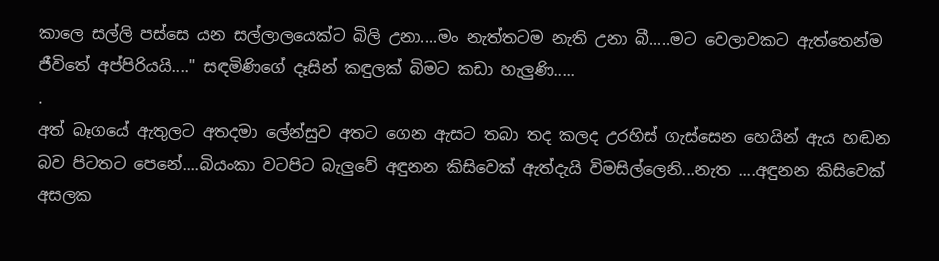කාලෙ සල්ලි පස්සෙ යන සල්ලාලයෙක්ට බිලි උනා....මං නැත්තටම නැති උනා බී.....මට වෙලාවකට ඇත්තෙන්ම ජීවිතේ අප්පිරියයි...." සඳමිණිගේ දෑසින් කඳුලක් බිමට කඩා හැලුණි.....
.
අත් බෑගයේ ඇතුලට අතදමා ලේන්සුව අතට ගෙන ඇසට තබා තද කලද උරහිස් ගැස්සෙන හෙයින් ඇය හඬන බව පිටතට පෙනේ....බියංකා වටපිට බැලුවේ අඳුනන කිසිවෙක් ඇත්දැයි විමසිල්ලෙනි...නැත ....අඳුනන කිසිවෙක් අසලක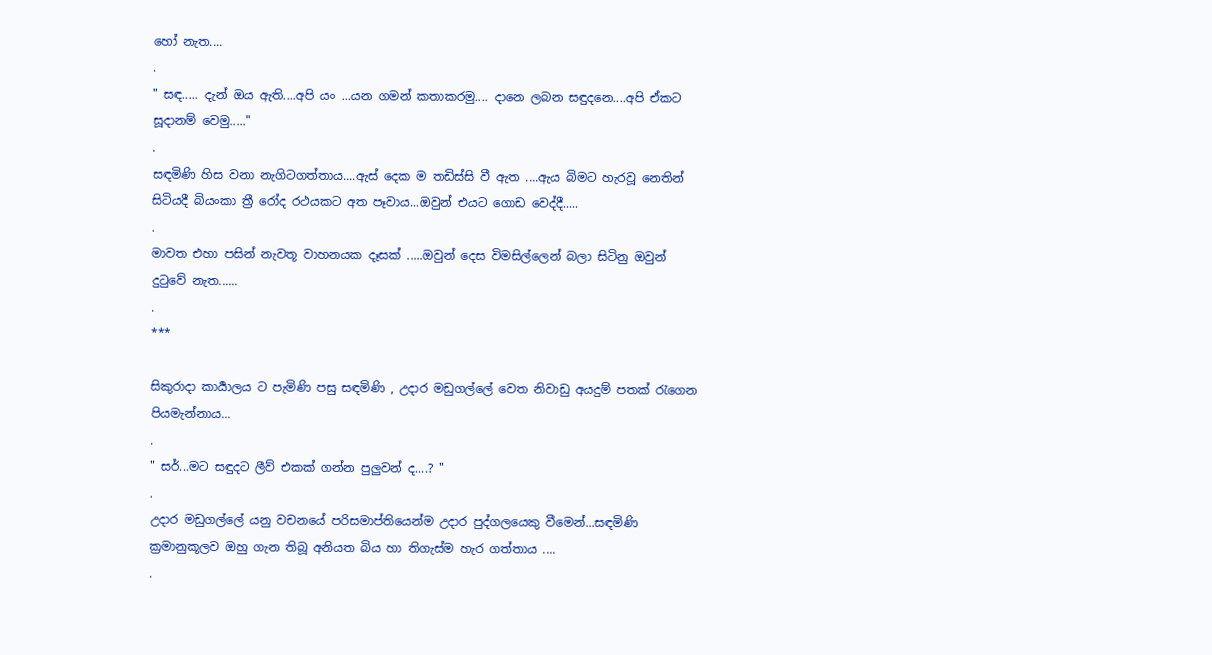හෝ නැත....
.
" සඳ..... දැන් ඔය ඇති....අපි යං ...යන ගමන් කතාකරමු.... දානෙ ලබන සඳුදනෙ....අපි ඒකට සූදානම් වෙමු....."
.
සඳමිණි හිස වනා නැගිටගත්තාය....ඇස් දෙක ම තඩිස්සි වී ඇත ....ඇය බිමට හැරවූ නෙතින් සිටියදී බියංකා ත්‍රී රෝද රථයකට අත පෑවාය...ඔවුන් එයට ගොඩ වෙද්දී.....
.
මාවත එහා පසින් නැවතූ වාහනයක දෑසක් .....ඔවුන් දෙස විමසිල්ලෙන් බලා සිටිනු ඔවුන් දුටුවේ නැත......
.
***

සිකුරාදා කාර්‍යාලය ට පැමිණි පසු සඳමිණි , උදාර මඩුගල්ලේ වෙත නිවාඩු අයදුම් පතක් රැගෙන පියමැන්නාය...
.
" සර්...මට සඳුදට ලීව් එකක් ගන්න පුලුවන් ද....? "
.
උදාර මඩුගල්ලේ යනු වචනයේ පරිසමාප්තියෙන්ම උදාර පුද්ගලයෙකු වීමෙන්...සඳමිණි ක්‍රමානුකූලව ඔහු ගැන තිබූ අනියත බිය හා තිගැස්ම හැර ගත්තාය ....
.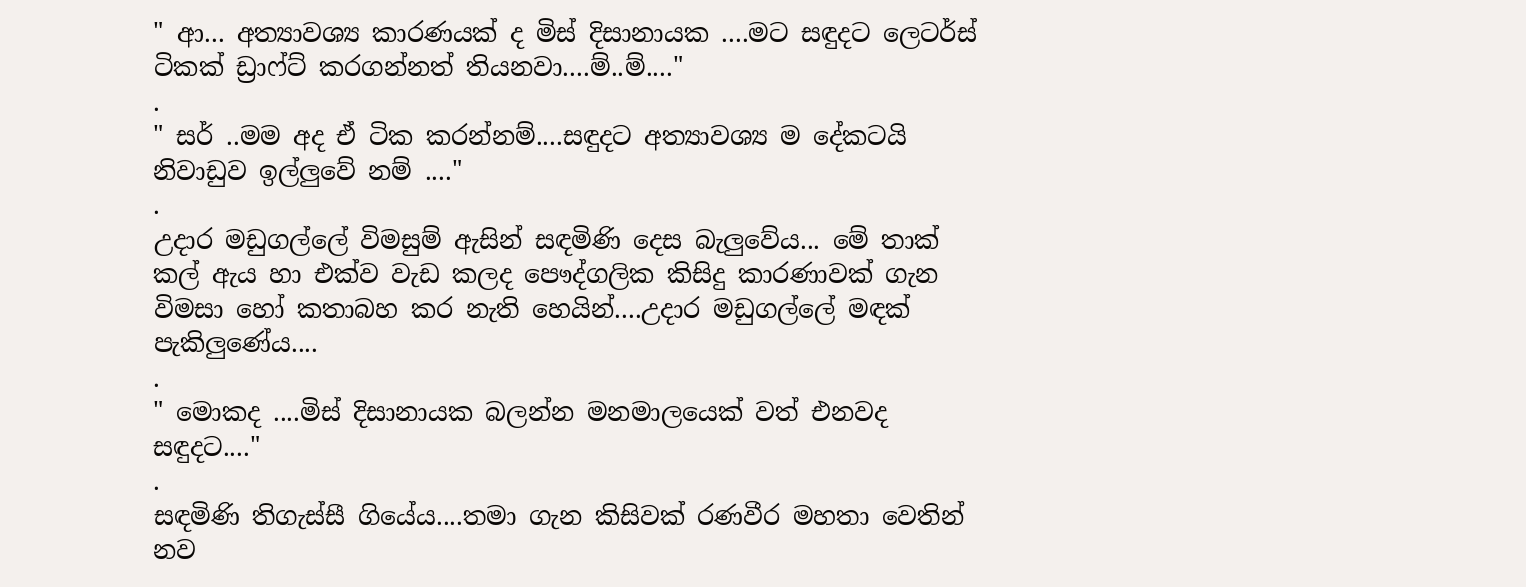" ආ... අත්‍යාවශ්‍ය කාරණයක් ද මිස් දිසානායක ....මට සඳුදට ලෙටර්ස් ටිකක් ඩ්‍රාෆ්ට් කරගන්නත් තියනවා....ම්..ම්...."
.
" සර් ..මම අද ඒ ටික කරන්නම්....සඳුදට අත්‍යාවශ්‍ය ම දේකටයි නිවාඩුව ඉල්ලුවේ නම් ...."
.
උදාර මඩුගල්ලේ විමසුම් ඇසින් සඳමිණි දෙස බැලුවේය... මේ තාක් කල් ඇය හා එක්ව වැඩ කලද පෞද්ගලික කිසිදු කාරණාවක් ගැන විමසා හෝ කතාබහ කර නැති හෙයින්....උදාර මඩුගල්ලේ මඳක් පැකිලුණේය....
.
" මොකද ....මිස් දිසානායක බලන්න මනමාලයෙක් වත් එනවද සඳුදට...."
.
සඳමිණි තිගැස්සී ගියේය....තමා ගැන කිසිවක් රණවීර මහතා වෙතින් නව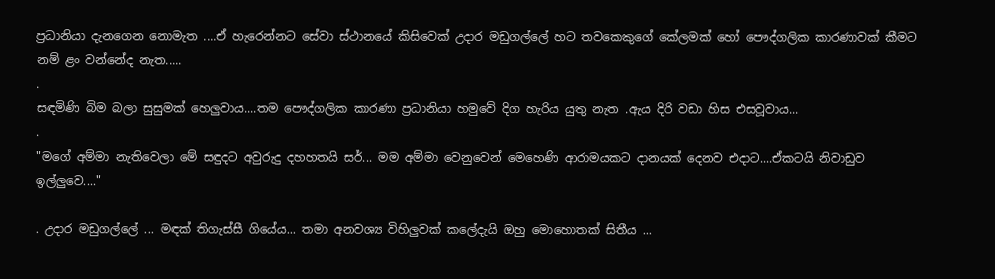ප්‍රධානියා දැනගෙන නොමැත ....ඒ හැරෙන්නට සේවා ස්ථානයේ කිසිවෙක් උදාර මඩුගල්ලේ හට තවකෙකුගේ කේලමක් හෝ පෞද්ගලික කාරණාවක් කීමට නම් ළං වන්නේද නැත.....
.
සඳමිණි බිම බලා සුසුමක් හෙලුවාය....තම පෞද්ගලික කාරණා ප්‍රධානියා හමුවේ දිග හැරිය යුතු නැත .ඇය දිරි වඩා හිස එසවූවාය...
.
"මගේ අම්මා නැතිවෙලා මේ සඳුදට අවුරුදු දහහතයි සර්... මම අම්මා වෙනුවෙන් මෙහෙණි ආරාමයකට දානයක් දෙනව එදාට....ඒකටයි නිවාඩුව ඉල්ලුවෙ...."

. උදාර මඩුගල්ලේ ... මඳක් තිගැස්සී ගියේය... තමා අනවශ්‍ය විහිලුවක් කලේදැයි ඔහු මොහොතක් සිතීය ...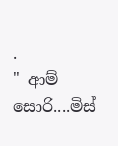.
" ආම් සොරි....මිස්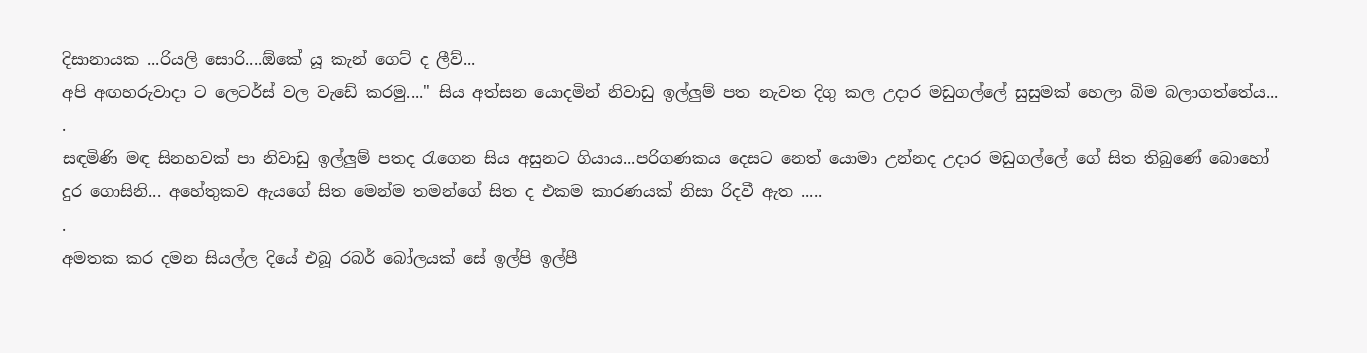දිසානායක ...රියලි සොරි....ඕකේ යූ කැන් ගෙට් ද ලීව්...
අපි අඟහරුවාදා ට ලෙටර්ස් වල වැඩේ කරමු...." සිය අත්සන යොදමින් නිවාඩු ඉල්ලුම් පත නැවත දිගු කල උදාර මඩුගල්ලේ සුසුමක් හෙලා බිම බලාගත්තේය...
.
සඳමිණි මඳ සිනහවක් පා නිවාඩු ඉල්ලුම් පතද රැගෙන සිය අසුනට ගියාය...පරිගණකය දෙසට නෙත් යොමා උන්නද උදාර මඩුගල්ලේ ගේ සිත තිබුණේ බොහෝ දුර ගොසිනි... අහේතුකව ඇයගේ සිත මෙන්ම තමන්ගේ සිත ද එකම කාරණයක් නිසා රිදවී ඇත .....
.
අමතක කර දමන සියල්ල දියේ එබූ රබර් බෝලයක් සේ ඉල්පි ඉල්පී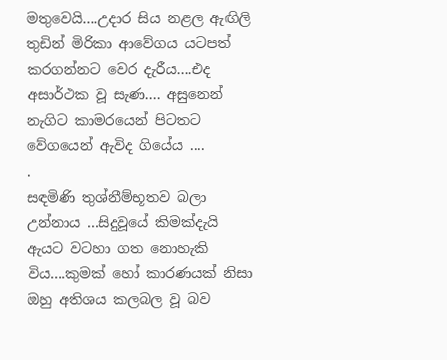මතුවෙයි....උදාර සිය නළල ඇඟිලි තුඩින් මිරිකා ආවේගය යටපත් කරගන්නට වෙර දැරීය....එද අසාර්ථක වූ සැණ.... අසුනෙන් නැගිට කාමරයෙන් පිටතට වේගයෙන් ඇවිද ගියේය ....
.
සඳමිණි තුශ්නීම්භූතව බලා උන්නාය ...සිදුවූයේ කිමක්දැයි ඇයට වටහා ගත නොහැකි විය....කුමක් හෝ කාරණයක් නිසා ඔහු අතිශය කලබල වූ බව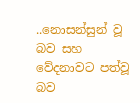..නොසන්සුන් වූ බව සහ වේදනාවට පත්වූ බව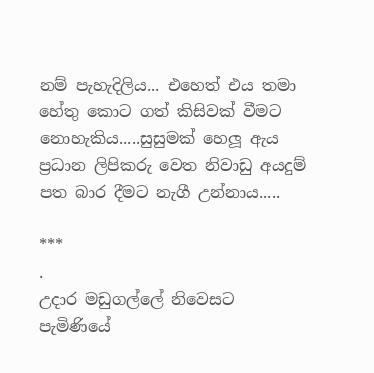නම් පැහැදිලිය... එහෙත් එය තමා හේතු කොට ගත් කිසිවක් වීමට නොහැකිය.....සුසුමක් හෙලූ ඇය ප්‍රධාන ලිපිකරු වෙත නිවාඩු අයදුම් පත බාර දීමට නැගී උන්නාය.....

***
.
උදාර මඩුගල්ලේ නිවෙසට පැමිණියේ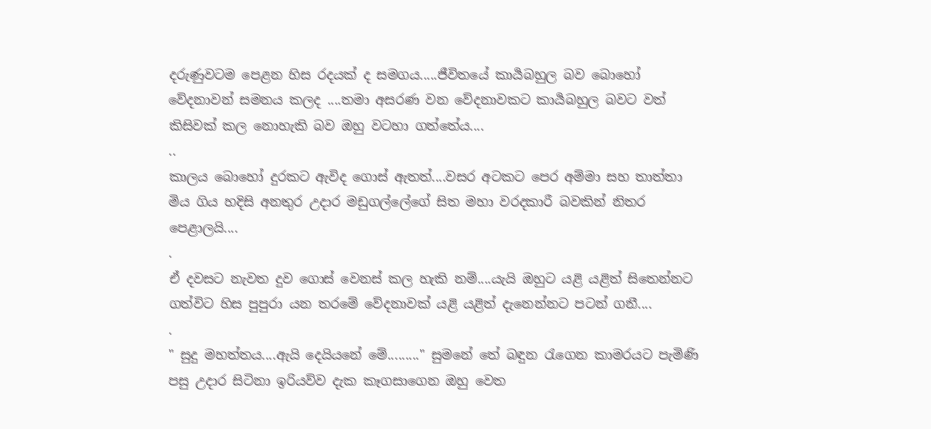දරුණුවටම පෙළන හිස රදයක් ද සමගය.....ජීවිතයේ කාර්‍යබහුල බව බොහෝ වේදනාවන් සමනය කලද ....තමා අසරණ වන වේදනාවකට කාර්‍යබහුල බවට වත් කිසිවක් කල නොහැකි බව ඔහු වටහා ගත්තේය....
..
කාලය බොහෝ දුරකට ඇවිද ගොස් ඇතත්....වසර අටකට පෙර අම්මා සහ තාත්තා මිය ගිය හදිසි අනතුර උදාර මඩුගල්ලේගේ සිත මහා වරදකාරී බවකින් නිතර පෙළාලයි....
.
ඒ දවසට නැවත දුව ගොස් වෙනස් කල හැකි නම්....යැයි ඔහුට යළි යළිත් සිතෙන්නට ගත්විට හිස පුපුරා යන තරමේ වේදනාවක් යළි යළිත් දැනෙන්නට පටන් ගනී....
.
" සුදු මහත්තය....ඇයි දෙයියනේ මේ........." සුමනේ තේ බඳුන රැගෙන කාමරයට පැමිණි පසු උදාර සිටිනා ඉරියව්ව දැක කෑගසාගෙන ඔහු වෙත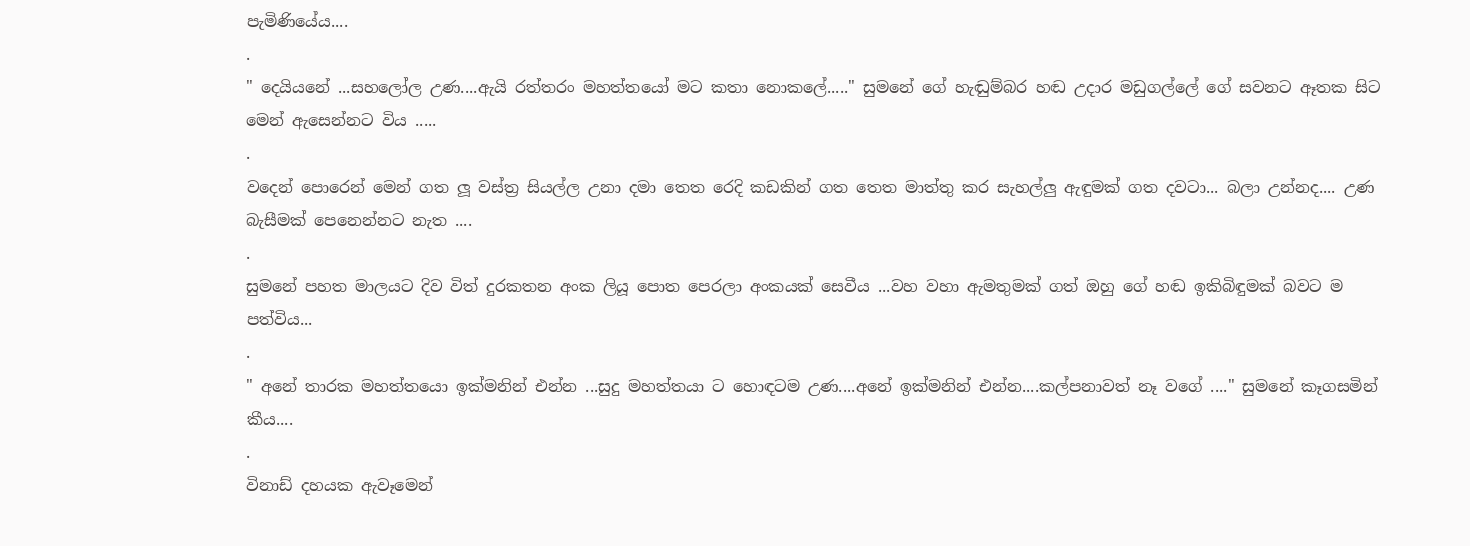පැමිණියේය....
.
" දෙයියනේ ...සහලෝල උණ....ඇයි රත්තරං මහත්තයෝ මට කතා නොකලේ....." සුමනේ ගේ හැඬුම්බර හඬ උදාර මඩුගල්ලේ ගේ සවනට ඈතක සිට මෙන් ඇසෙන්නට විය .....
.
වදෙන් පොරෙන් මෙන් ගත ලූ වස්ත්‍ර සියල්ල උනා දමා තෙත රෙදි කඩකින් ගත තෙත මාත්තු කර සැහල්ලු ඇඳුමක් ගත දවටා... බලා උන්නද.... උණ බැසීමක් පෙනෙන්නට නැත ....
.
සුමනේ පහත මාලයට දිව විත් දුරකතන අංක ලියූ පොත පෙරලා අංකයක් සෙවීය ...වහ වහා ඇමතුමක් ගත් ඔහු ගේ හඬ ඉකිබිඳුමක් බවට ම පත්විය...
.
" අනේ තාරක මහත්තයො ඉක්මනින් එන්න ...සුදු මහත්තයා ට හොඳටම උණ....අනේ ඉක්මනින් එන්න....කල්පනාවත් නෑ වගේ ...." සුමනේ කෑගසමින් කීය....
.
විනාඩ් දහයක ඇවෑමෙන්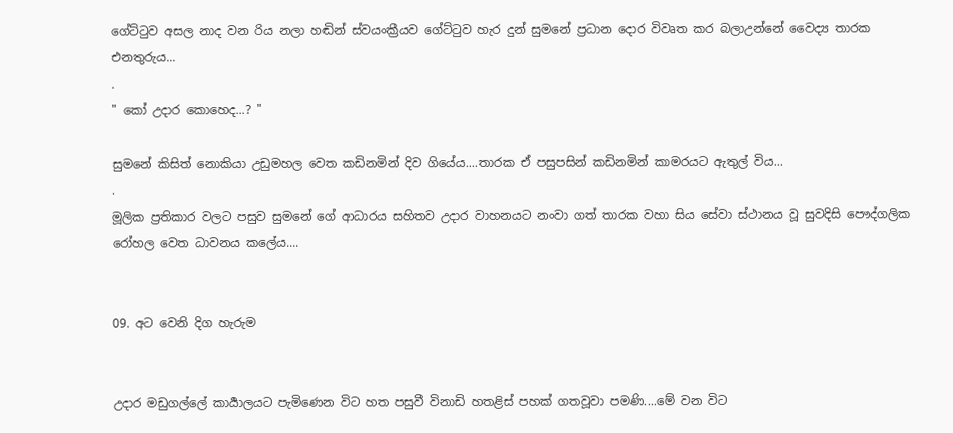ගේට්ටුව අසල නාද වන රිය නලා හඬින් ස්වයංක්‍රීයව ගේට්ටුව හැර දුන් සුමනේ ප්‍රධාන දොර විවෘත කර බලාඋන්නේ වෛද්‍ය තාරක එනතුරුය...
.
" කෝ උදාර කොහෙද...? "

සුමනේ කිසිත් නොකියා උඩුමහල වෙත කඩිනමින් දිව ගියේය....තාරක ඒ පසුපසින් කඩිනමින් කාමරයට ඇතුල් විය...
.
මූලික ප්‍රතිකාර වලට පසුව සුමනේ ගේ ආධාරය සහිතව උදාර වාහනයට නංවා ගත් තාරක වහා සිය සේවා ස්ථානය වූ සුවදිසි පෞද්ගලික රෝහල වෙත ධාවනය කලේය....


09. අට වෙනි දිග හැරුම


උදාර මඩුගල්ලේ කාර්‍යාලයට පැමිණෙන විට හත පසුවී විනාඩි හතළිස් පහක් ගතවූවා පමණි....මේ වන විට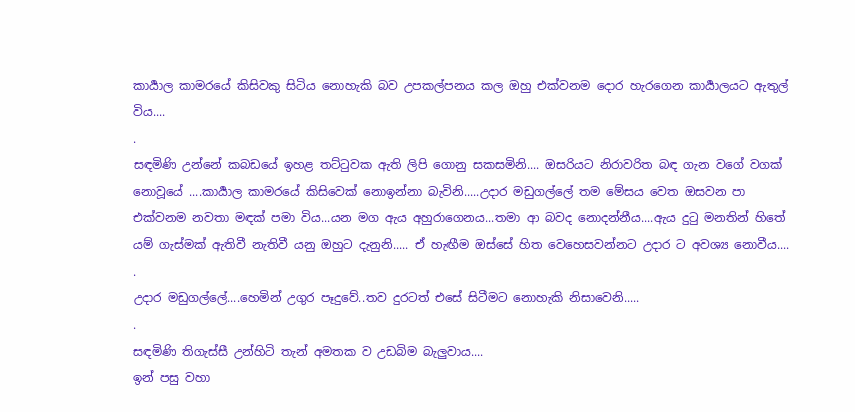කාර්‍යාල කාමරයේ කිසිවකු සිටිය නොහැකි බව උපකල්පනය කල ඔහු එක්වනම දොර හැරගෙන කාර්‍යාලයට ඇතුල් විය....
.
සඳමිණි උන්නේ කබඩයේ ඉහළ තට්ටුවක ඇති ලිපි ගොනු සකසමිනි.... ඔසරියට නිරාවරිත බඳ ගැන වගේ වගක් නොවූයේ ....කාර්‍යාල කාමරයේ කිසිවෙක් නොඉන්නා බැවිනි.....උදාර මඩුගල්ලේ තම මේසය වෙත ඔසවන පා එක්වනම නවතා මඳක් පමා විය...යන මග ඇය අහුරාගෙනය...තමා ආ බවද නොදන්නීය....ඇය දුටු මනතින් හිතේ යම් ගැස්මක් ඇතිවී නැතිවී යනු ඔහුට දැනුනි..... ඒ හැඟීම ඔස්සේ හිත වෙහෙසවන්නට උදාර ට අවශ්‍ය නොවීය....
.
උදාර මඩුගල්ලේ....හෙමින් උගුර පෑදුවේ..තව දුරටත් එසේ සිටීමට නොහැකි නිසාවෙනි.....
.
සඳමිණි තිගැස්සී උන්හිටි තැන් අමතක ව උඩබිම බැලුවාය....
ඉන් පසු වහා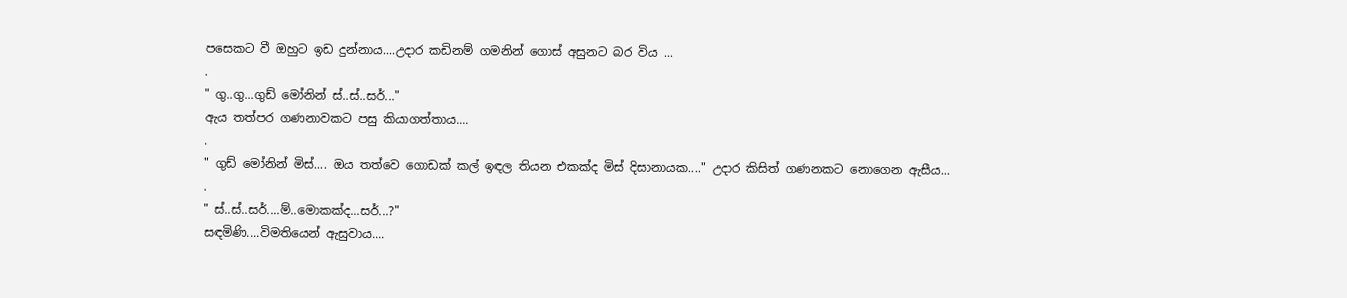පසෙකට වී ඔහුට ඉඩ දුන්නාය....උදාර කඩිනම් ගමනින් ගොස් අසුනට බර විය ...
.
" ගු..ගු...ගුඩ් මෝනින් ස්..ස්..සර්..."
ඇය තත්පර ගණනාවකට පසු කියාගත්තාය....
.
" ගුඩ් මෝනින් මිස්.... ඔය තත්වෙ ගොඩක් කල් ඉඳල තියන එකක්ද මිස් දිසානායක...." උදාර කිසිත් ගණනකට නොගෙන ඇසීය...
.
" ස්..ස්..සර්....ම්..මොකක්ද...සර්...?"
සඳමිණි....විමතියෙන් ඇසුවාය....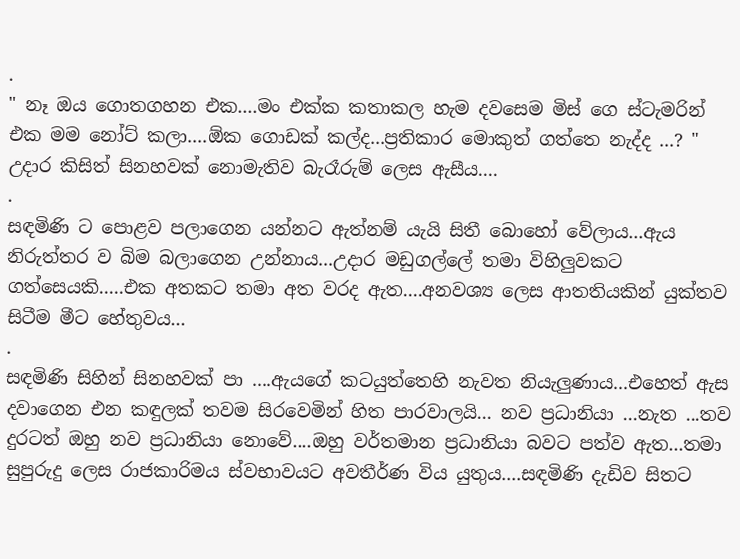.
" නෑ ඔය ගොතගහන එක....මං එක්ක කතාකල හැම දවසෙම මිස් ගෙ ස්ටැමරින් එක මම නෝට් කලා....ඕක ගොඩක් කල්ද...ප්‍රතිකාර මොකුත් ගත්තෙ නැද්ද ...? " උදාර කිසිත් සිනහවක් නොමැතිව බැරෑරුම් ලෙස ඇසීය....
.
සඳමිණි ට පොළව පලාගෙන යන්නට ඇත්නම් යැයි සිතී බොහෝ වේලාය...ඇය නිරුත්තර ව බිම බලාගෙන උන්නාය...උදාර මඩුගල්ලේ තමා විහිලුවකට ගත්සෙයකි.....එක අතකට තමා අත වරද ඇත....අනවශ්‍ය ලෙස ආතතියකින් යුක්තව සිටීම මීට හේතුවය...
.
සඳමිණි සිහින් සිනහවක් පා ....ඇයගේ කටයුත්තෙහි නැවත නියැලුණාය...එහෙත් ඇස දවාගෙන එන කඳුලක් තවම සිරවෙමින් හිත පාරවාලයි... නව ප්‍රධානියා ...නැත ...තව දුරටත් ඔහු නව ප්‍රධානියා නොවේ....ඔහු වර්තමාන ප්‍රධානියා බවට පත්ව ඇත...තමා සුපුරුදු ලෙස රාජකාරිමය ස්වභාවයට අවතීර්ණ විය යුතුය....සඳමිණි දැඩිව සිතට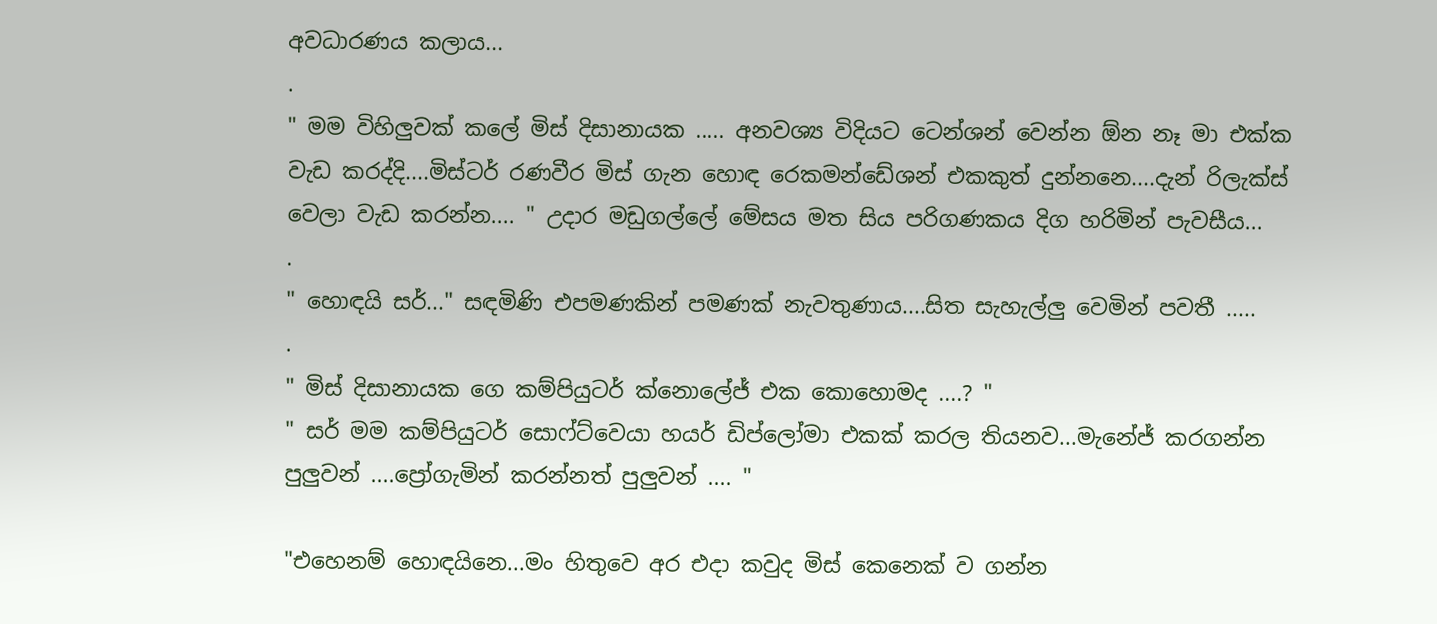අවධාරණය කලාය...
.
" මම විහිලුවක් කලේ මිස් දිසානායක ..... අනවශ්‍ය විදියට ටෙන්ශන් වෙන්න ඕන නෑ මා එක්ක වැඩ කරද්දි....මිස්ටර් රණවීර මිස් ගැන හොඳ රෙකමන්ඩේශන් එකකුත් දුන්නනෙ....දැන් රිලැක්ස් වෙලා වැඩ කරන්න.... " උදාර මඩුගල්ලේ මේසය මත සිය පරිගණකය දිග හරිමින් පැවසීය...
.
" හොඳයි සර්..." සඳමිණි එපමණකින් පමණක් නැවතුණාය....සිත සැහැල්ලු වෙමින් පවතී .....
.
" මිස් දිසානායක ගෙ කම්පියුටර් ක්නොලේජ් එක කොහොමද ....? "
" සර් මම කම්පියුටර් සොෆ්ට්වෙයා හයර් ඩිප්ලෝමා එකක් කරල තියනව...මැනේජ් කරගන්න පුලුවන් ....ප්‍රෝගැමින් කරන්නත් පුලුවන් .... "

"එහෙනම් හොඳයිනෙ...මං හිතුවෙ අර එදා කවුද මිස් කෙනෙක් ව ගන්න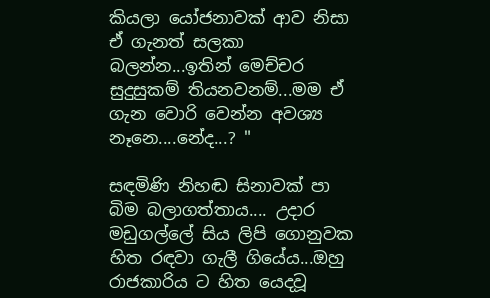කියලා යෝජනාවක් ආව නිසා ඒ ගැනත් සලකා බලන්න...ඉතින් මෙච්චර සුදුසුකම් තියනවනම්...මම ඒ ගැන වොරි වෙන්න අවශ්‍ය නෑනෙ....නේද...? "

සඳමිණි නිහඬ සිනාවක් පා බිම බලාගත්තාය.... උදාර මඩුගල්ලේ සිය ලිපි ගොනුවක හිත රඳවා ගැලී ගියේය...ඔහු රාජකාරිය ට හිත යෙදවූ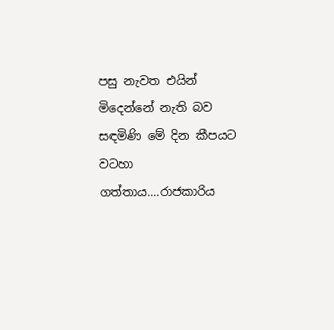පසු නැවත එයින් මිදෙන්නේ නැති බව සඳමිණි මේ දින කීපයට වටහා ගත්තාය....රාජකාරිය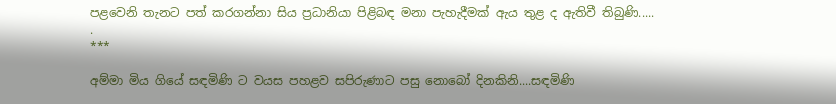පළවෙනි තැනට පත් කරගන්නා සිය ප්‍රධානියා පිළිබඳ මනා පැහැදීමක් ඇය තුළ ද ඇතිවී තිබුණි.....
.
***

අම්මා මිය ගියේ සඳමිණි ට වයස පහළව සපිරුණාට පසු නොබෝ දිනකිනි....සඳමිණි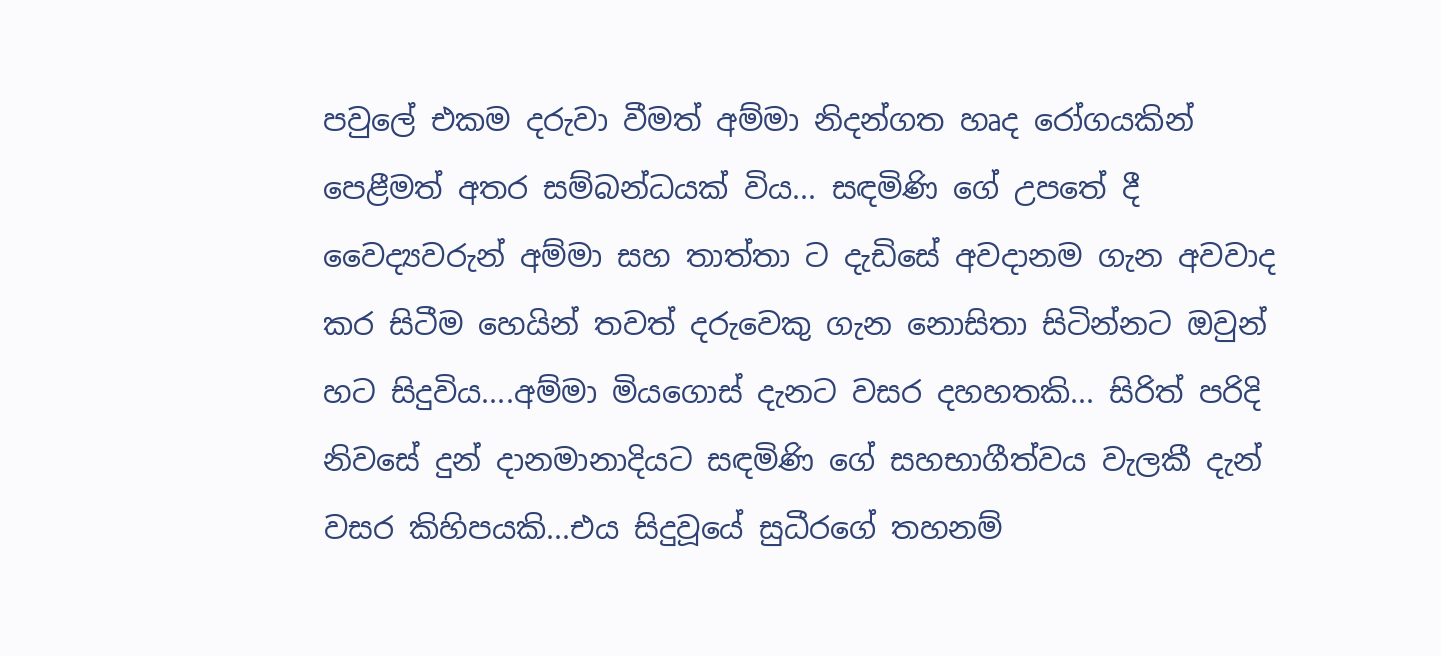පවුලේ එකම දරුවා වීමත් අම්මා නිදන්ගත හෘද රෝගයකින් පෙළීමත් අතර සම්බන්ධයක් විය... සඳමිණි ගේ උපතේ දී වෛද්‍යවරුන් අම්මා සහ තාත්තා ට දැඩිසේ අවදානම ගැන අවවාද කර සිටීම හෙයින් තවත් දරුවෙකු ගැන නොසිතා සිටින්නට ඔවුන් හට සිදුවිය....අම්මා මියගොස් දැනට වසර දහහතකි... සිරිත් පරිදි නිවසේ දුන් දානමානාදියට සඳමිණි ගේ සහභාගීත්වය වැලකී දැන් වසර කිහිපයකි...එය සිදුවූයේ සුධීරගේ තහනම්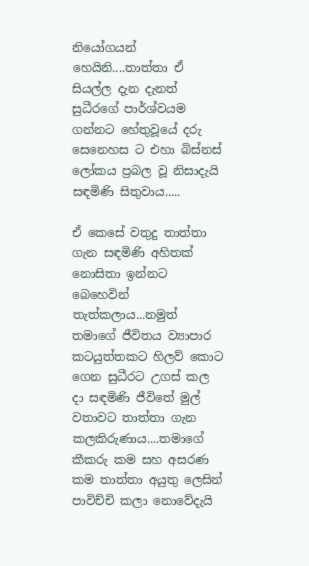නියෝගයන් හෙයිනි....තාත්තා ඒ සියල්ල දැන දැනත් සුධීරගේ පාර්ශ්වයම ගන්නට හේතුවූයේ දරු සෙනෙහස ට එහා බිස්නස් ලෝකය ප්‍රබල වූ නිසාදැයි සඳමිණි සිතුවාය.....

ඒ කෙසේ වතුදු තාත්තා ගැන සඳමිණි අහිතක් නොසිතා ඉන්නට බෙහෙවින් තැත්කලාය...නමුත් තමාගේ ජීවිතය ව්‍යාපාර කටයුත්තකට හිලව් කොට ගෙන සුධීරට උගස් කල දා සඳමිණි ජීවිතේ මුල් වතාවට තාත්තා ගැන කලකිරුණාය....තමාගේ කීකරු කම සහ අසරණ කම තාත්තා අයුතු ලෙසින් පාවිච්චි කලා නොවේදැයි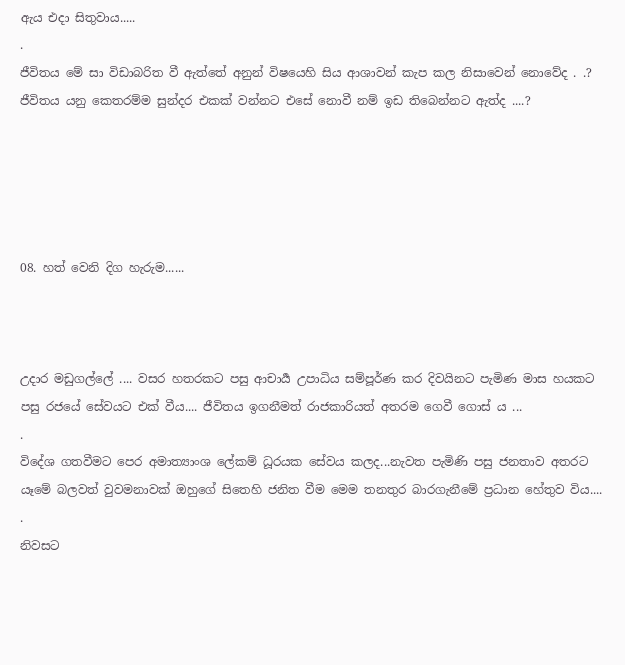ඇය එදා සිතුවාය.....
.
ජීවිතය මේ සා විඩාබරිත වී ඇත්තේ අනුන් විෂයෙහි සිය ආශාවන් කැප කල නිසාවෙන් නොවේද . .? ජීවිතය යනු කෙතරම්ම සුන්දර එකක් වන්නට එසේ නොවී නම් ඉඩ තිබෙන්නට ඇත්ද ....?





08. හත් වෙනි දිග හැරුම......



උදාර මඩුගල්ලේ .... වසර හතරකට පසු ආචාර්‍ය උපාධිය සම්පූර්ණ කර දිවයිනට පැමිණ මාස හයකට පසු රජයේ සේවයට එක් වීය.... ජීවිතය ඉගනීමත් රාජකාරියත් අතරම ගෙවී ගොස්‍ ය ...
.
විදේශ ගතවීමට පෙර අමාත්‍යාංශ ලේකම් ධූරයක සේවය කලද...නැවත පැමිණි පසු ජනතාව අතරට යෑමේ බලවත් වුවමනාවක් ඔහුගේ සිතෙහි ජනිත වීම මෙම තනතුර බාරගැනීමේ ප්‍රධාන හේතුව විය....
.
නිවසට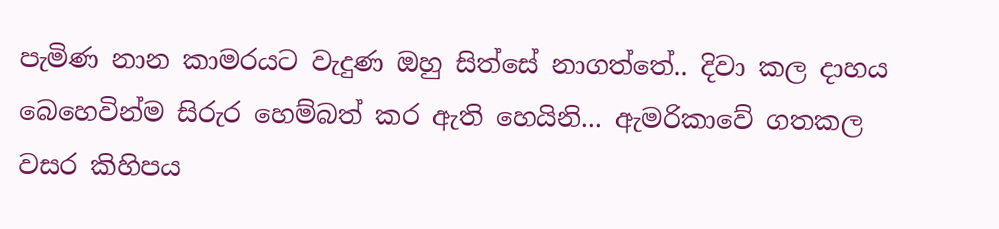පැමිණ නාන කාමරයට වැදුණ ඔහු සිත්සේ නාගත්තේ.. දිවා කල දාහය බෙහෙවින්ම සිරුර හෙම්බත් කර ඇති හෙයිනි... ඇමරිකාවේ ගතකල වසර කිහිපය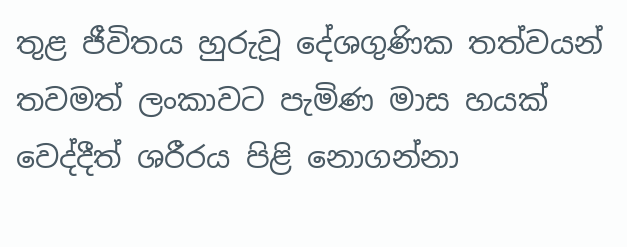තුළ ජීවිතය හුරුවූ දේශගුණික තත්වයන් තවමත් ලංකාවට පැමිණ මාස හයක් වෙද්දීත් ශරීරය පිළි නොගන්නා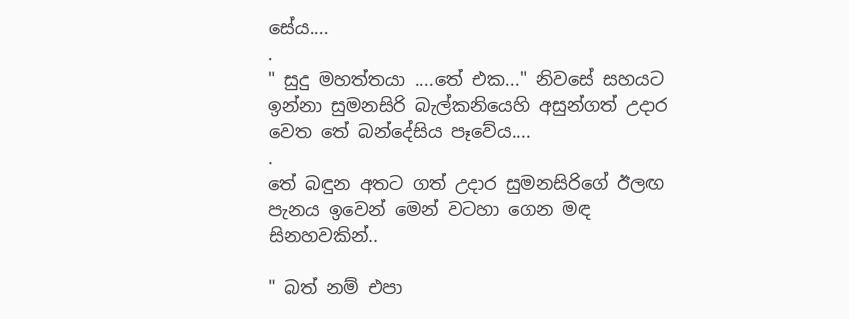සේය....
.
" සුදු මහත්තයා ....තේ එක..." නිවසේ සහයට ඉන්නා සුමනසිරි බැල්කනියෙහි අසුන්ගත් උදාර වෙත තේ බන්දේසිය පෑවේය....
.
තේ බඳුන අතට ගත් උදාර සුමනසිරිගේ ඊලඟ පැනය ඉවෙන් මෙන් වටහා ගෙන මඳ සිනහවකින්..

" බත් නම් එපා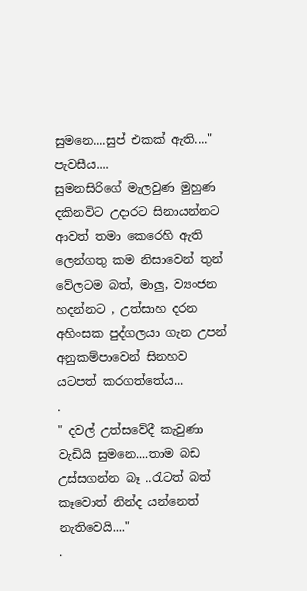සුමනෙ....සුප් එකක් ඇති...." පැවසීය....
සුමනසිරිගේ මැලවුණ මුහුණ දකිනවිට උදාරට සිනායන්නට ආවත් තමා කෙරෙහි ඇති ලෙන්ගතු කම නිසාවෙන් තුන් වේලටම බත්, මාලු, ව්‍යංජන හදන්නට , උත්සාහ දරන අහිංසක පුද්ගලයා ගැන උපන් අනුකම්පාවෙන් සිනහව යටපත් කරගත්තේය...
.
" දවල් උත්සවේදී කැවුණා වැඩියි සුමනෙ....තාම බඩ උස්සගන්න බෑ ..රැටත් බත් කෑවොත් නින්ද යන්නෙත් නැතිවෙයි...."
.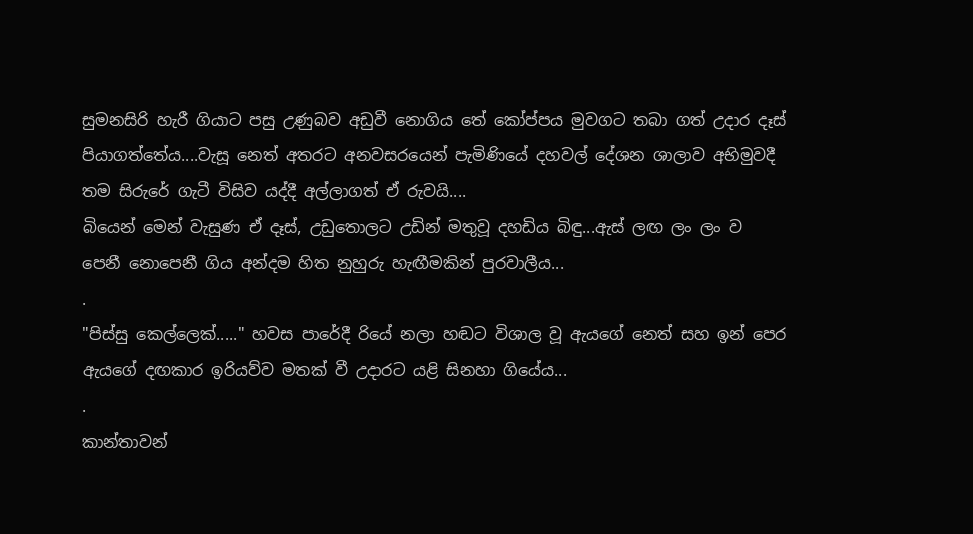සුමනසිරි හැරී ගියාට පසු උණුබව අඩුවී නොගිය තේ කෝප්පය මුවගට තබා ගත් උදාර දෑස් පියාගත්තේය....වැසූ නෙත් අතරට අනවසරයෙන් පැමිණියේ දහවල් දේශන ශාලාව අභිමුවදී තම සිරුරේ ගැටී විසිව යද්දී අල්ලාගත් ඒ රුවයි....
බියෙන් මෙන් වැසුණ ඒ දෑස්, උඩුතොලට උඩින් මතුවූ දහඩිය බිඳු...ඇස් ලඟ ලං ලං ව පෙනී නොපෙනී ගිය අන්දම හිත නුහුරු හැඟීමකින් පුරවාලීය...
.
"පිස්සු කෙල්ලෙක්....." හවස පාරේදී රියේ නලා හඬට විශාල වූ ඇයගේ නෙත් සහ ඉන් පෙර ඇයගේ දඟකාර ඉරියව්ව මතක් වී උදාරට යළි සිනහා ගියේය...
.
කාන්තාවන්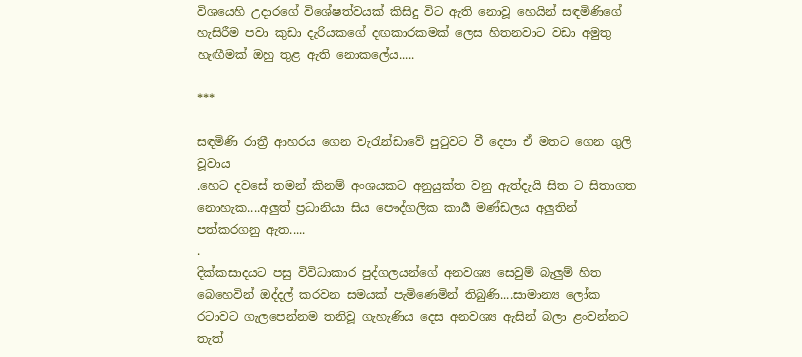විශයෙහි උදාරගේ විශේෂත්වයක් කිසිදු විට ඇති නොවූ හෙයින් සඳමිණිගේ හැසිරීම පවා කුඩා දැරියකගේ දඟකාරකමක් ලෙස හිතනවාට වඩා අමුතු හැඟීමක් ඔහු තුළ ඇති නොකලේය.....

***

සඳමිණි රාත්‍රී ආහරය ගෙන වැරැන්ඩාවේ පුටුවට වී දෙපා ඒ මතට ගෙන ගුලි වූවාය
.හෙට දවසේ තමන් කිනම් අංශයකට අනුයුක්ත වනු ඇත්දැයි සිත ට සිතාගත නොහැක....අලුත් ප්‍රධානියා සිය පෞද්ගලික කාර්‍ය මණ්ඩලය අලුතින් පත්කරගනු ඇත.....
.
දික්කසාදයට පසු විවිධාකාර පුද්ගලයන්ගේ අනවශ්‍ය සෙවුම් බැලුම් හිත බෙහෙවින් ඔද්දල් කරවන සමයක් පැමිණෙමින් තිබුණි....සාමාන්‍ය ලෝක රටාවට ගැලපෙන්නම තනිවූ ගැහැණිය දෙස අනවශ්‍ය ඇසින් බලා ළංවන්නට තැත්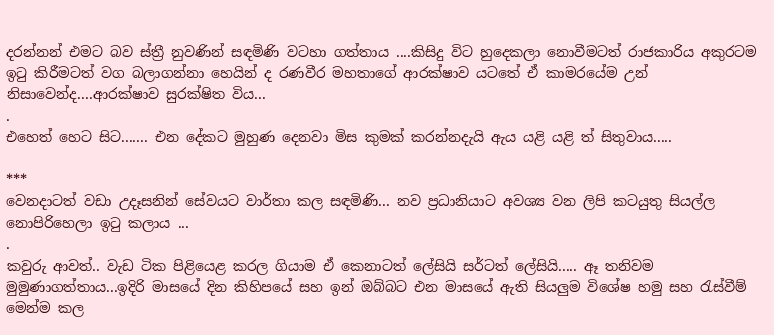දරන්නන් එමට බව ස්ත්‍රී නුවණින් සඳමිණි වටහා ගත්තාය ....කිසිදු විට හුදෙකලා නොවීමටත් රාජකාරිය අකුරටම ඉටු කිරීමටත් වග බලාගන්නා හෙයින් ද රණවීර මහතාගේ ආරක්ෂාව යටතේ ඒ කාමරයේම උන් නිසාවෙන්ද....ආරක්ෂාව සුරක්ෂිත විය...
.
එහෙත් හෙට සිට....... එන දේකට මුහුණ දෙනවා මිස කුමක් කරන්නදැයි ඇය යළි යළි ත් සිතුවාය.....

***
වෙනදාටත් වඩා උදෑසනින් සේවයට වාර්තා කල සඳමිණි... නව ප්‍රධානියාට අවශ්‍ය වන ලිපි කටයුතු සියල්ල නොපිරිහෙලා ඉටු කලාය ...
.
කවුරු ආවත්.. වැඩ ටික පිළියෙළ කරල ගියාම ඒ කෙනාටත් ලේසියි සර්ටත් ලේසියි..... ඈ තනිවම මුමුණාගත්තාය...ඉදිරි මාසයේ දින කිහිපයේ සහ ඉන් ඔබ්බට එන මාසයේ ඇති සියලුම විශේෂ හමු සහ රැස්වීම් මෙන්ම කල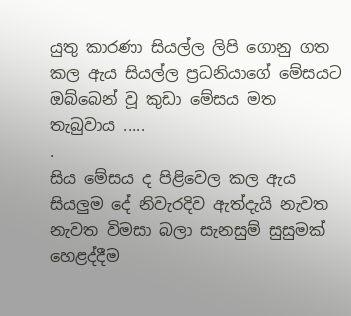යුතු කාරණා සියල්ල ලිපි ගොනු ගත කල ඇය සියල්ල ප්‍රධනියාගේ මේසයට ඔබ්බෙන් වූ කුඩා මේසය මත තැබුවාය .....
.
සිය මේසය ද පිළිවෙල කල ඇය සියලුම දේ නිවැරදිව ඇත්දැයි නැවත නැවත විමසා බලා සැනසුම් සුසුමක් හෙළද්දීම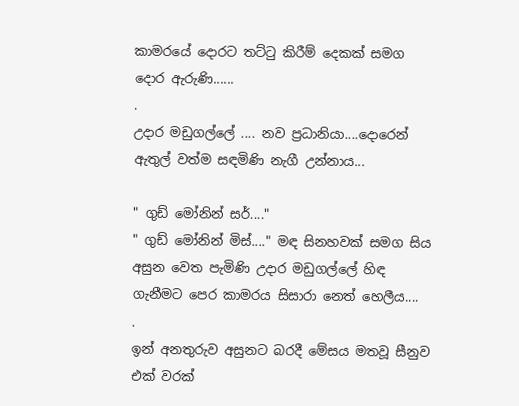කාමරයේ දොරට තට්ටු කිරීම් දෙකක් සමග දොර ඇරුණි......
.
උදාර මඩුගල්ලේ .... නව ප්‍රධානියා....දොරෙන් ඇතුල් වත්ම සඳමිණි නැගී උන්නාය...

" ගුඩ් මෝනින් සර්...."
" ගුඩ් මෝනින් මිස්...." මඳ සිනහවක් සමග සිය අසුන වෙත පැමිණි උදාර මඩුගල්ලේ හිඳ ගැනීමට පෙර කාමරය සිසාරා නෙත් හෙලීය....
.
ඉන් අනතුරුව අසුනට බරදී මේසය මතවූ සීනුව එක් වරක්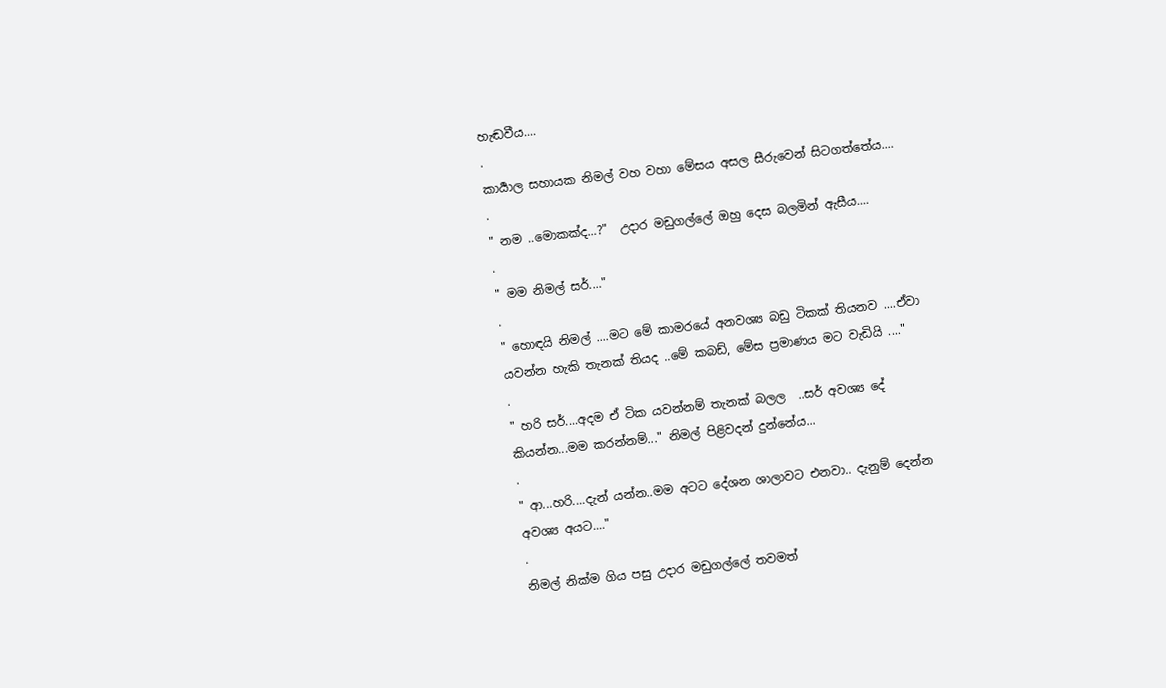හැඬවීය....
.
කාර්‍යාල සහායක නිමල් වහ වහා මේසය අසල සීරුවෙන් සිටගත්තේය....
.
" නම ..මොකක්ද...?"  උදාර මඩුගල්ලේ ඔහු දෙස බලමින් ඇසීය....
.
" මම නිමල් සර්...."
.
" හොඳයි නිමල් ....මට මේ කාමරයේ අනවශ්‍ය බඩු ටිකක් තියනව ....ඒවා යවන්න හැකි තැනක් තියද ..මේ කබඩ්, මේස ප්‍රමාණය මට වැඩියි ...."
.
" හරි සර්....අදම ඒ ටික යවන්නම් තැනක් බලල  ..සර් අවශ්‍ය දේ කියන්න...මම කරන්නම්..." නිමල් පිළිවදන් දුන්නේය...
.
" ආ...හරි....දැන් යන්න..මම අටට දේශන ශාලාවට එනවා.. දැනුම් දෙන්න අවශ්‍ය අයට...."
.
නිමල් නික්ම ගිය පසු උදාර මඩුගල්ලේ තවමත්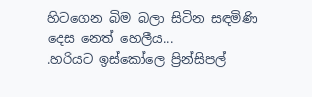හිටගෙන බිම බලා සිටින සඳමිණි දෙස නෙත් හෙලීය...
.හරියට ඉස්කෝලෙ ප්‍රින්සිපල්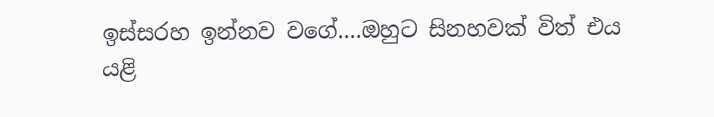ඉස්සරහ ඉන්නව වගේ....ඔහුට සිනහවක් විත් එය යළි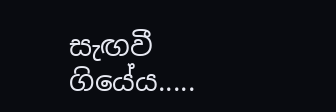සැඟවී ගියේය.....